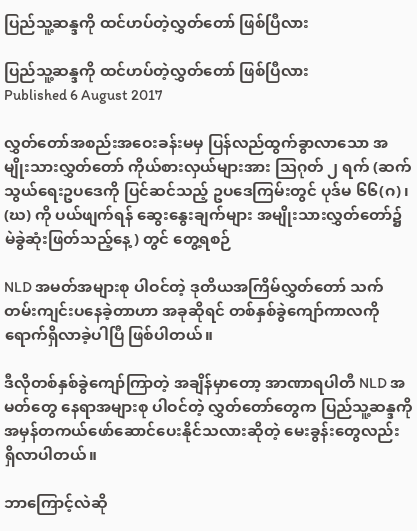ပြည်သူ့ဆန္ဒကို ထင်ဟပ်တဲ့လွှတ်တော် ဖြစ်ပြီလား

ပြည်သူ့ဆန္ဒကို ထင်ဟပ်တဲ့လွှတ်တော် ဖြစ်ပြီလား
Published 6 August 2017

လွှတ်တော်အစည်းအဝေးခန်းမမှ ပြန်လည်ထွက်ခွာလာသော အမျိုးသားလွှတ်တော် ကိုယ်စားလှယ်များအား သြဂုတ် ၂ ရက် (ဆက်သွယ်ရေးဥပဒေကို ပြင်ဆင်သည့် ဥပဒေကြမ်းတွင် ပုဒ်မ ၆၆(ဂ)၊ (ဃ) ကို ပယ်ဖျက်ရန် ဆွေးနွေးချက်များ အမျိုးသားလွှတ်တော်၌ မဲခွဲဆုံးဖြတ်သည့်နေ့) တွင် တွေ့ရစဉ်

NLD အမတ်အများစု ပါဝင်တဲ့ ဒုတိယအကြိမ်လွှတ်တော် သက်တမ်းကျင်းပနေခဲ့တာဟာ အခုဆိုရင် တစ်နှစ်ခွဲကျော်ကာလကို ရောက်ရှိလာခဲ့ပါပြီ ဖြစ်ပါတယ်။

ဒီလိုတစ်နှစ်ခွဲကျော်ကြာတဲ့ အချိန်မှာတော့ အာဏာရပါတီ NLD အမတ်တွေ နေရာအများစု ပါဝင်တဲ့ လွှတ်တော်တွေက ပြည်သူ့ဆန္ဒကို အမှန်တကယ်ဖော်ဆောင်ပေးနိုင်သလားဆိုတဲ့ မေးခွန်းတွေလည်း ရှိလာပါတယ်။

ဘာကြောင့်လဲဆို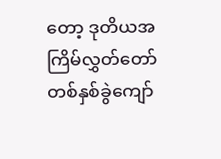တော့ ဒုတိယအကြိမ်လွှတ်တော် တစ်နှစ်ခွဲကျော်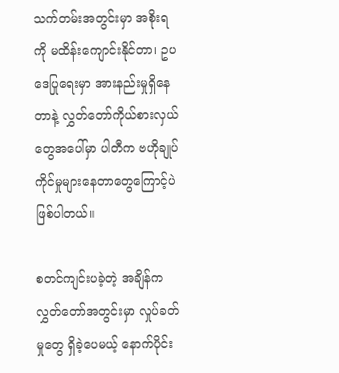သက်တမ်းအတွင်းမှာ အစိုးရကို မထိန်းကျောင်းနိုင်တာ၊ ဥပဒေပြုရေးမှာ အားနည်းမှုရှိနေတာနဲ့ လွှတ်တော်ကိုယ်စားလှယ်တွေအပေါ်မှာ ပါတီက ဗဟိုချုပ်ကိုင်မှုများနေတာတွေကြောင့်ပဲ ဖြစ်ပါတယ်။

စတင်ကျင်းပခဲ့တဲ့ အချိန်က လွှတ်တော်အတွင်းမှာ လှုပ်ခတ်မှုတွေ ရှိခဲ့ပေမယ့် နောက်ပိုင်း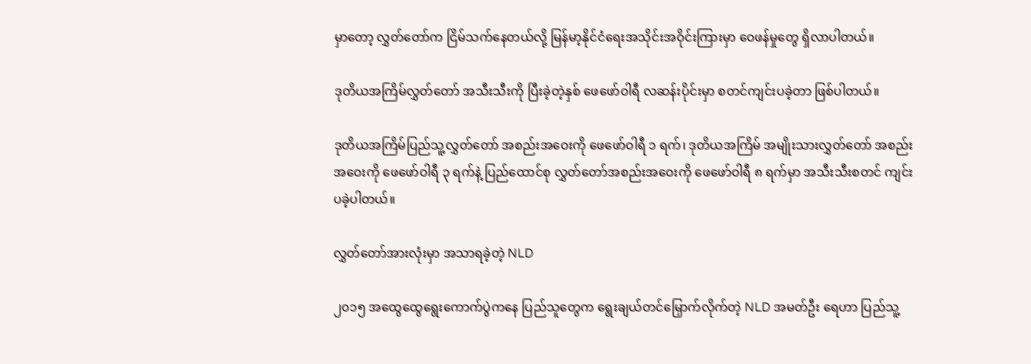မှာတော့ လွှတ်တော်က ငြိမ်သက်နေတယ်လို့ မြန်မာ့နိုင်ငံရေးအသိုင်းအဝိုင်းကြားမှာ ဝေဖန်မှုတွေ ရှိလာပါတယ်။

ဒုတိယအကြိမ်လွှတ်တော် အသီးသီးကို ပြီးခဲ့တဲ့နှစ် ဖေဖော်ဝါရီ လဆန်းပိုင်းမှာ စတင်ကျင်းပခဲ့တာ ဖြစ်ပါတယ်။

ဒုတိယအကြိမ်ပြည်သူ့လွှတ်တော် အစည်းအဝေးကို ဖေဖော်ဝါရီ ၁ ရက်၊ ဒုတိယအကြိမ် အမျိုးသားလွှတ်တော် အစည်းအဝေးကို ဖေဖော်ဝါရီ ၃ ရက်နဲ့ ပြည်ထောင်စု လွှတ်တော်အစည်းအဝေးကို ဖေဖော်ဝါရီ ၈ ရက်မှာ အသီးသီးစတင် ကျင်းပခဲ့ပါတယ်။

လွှတ်တော်အားလုံးမှာ အသာရခဲ့တဲ့ NLD

၂၀၁၅ အထွေထွေရွေးကောက်ပွဲကနေ ပြည်သူတွေက ရွေးချယ်တင်မြှောက်လိုက်တဲ့ NLD အမတ်ဦး ရေဟာ ပြည်သူ့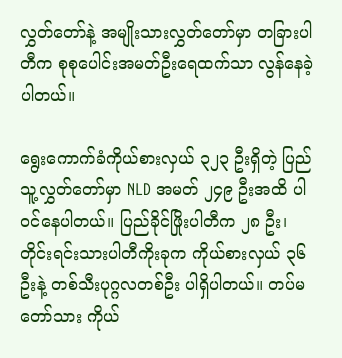လွှတ်တော်နဲ့ အမျိုးသားလွှတ်တော်မှာ တခြားပါတီက စုစုပေါင်းအမတ်ဦးရေထက်သာ လွန်နေခဲ့ပါတယ်။

ရွေးကောက်ခံကိုယ်စားလှယ် ၃၂၃ ဦးရှိတဲ့ ပြည်သူ့လွှတ်တော်မှာ NLD အမတ် ၂၄၉ ဦးအထိ ပါဝင်နေပါတယ်။ ပြည်ခိုင်ဖြိုးပါတီက ၂၈ ဦး၊ တိုင်းရင်းသားပါတီကိုးခုက ကိုယ်စားလှယ် ၃၆ ဦးနဲ့ တစ်သီးပုဂ္ဂလတစ်ဦး ပါရှိပါတယ်။ တပ်မတော်သား ကိုယ်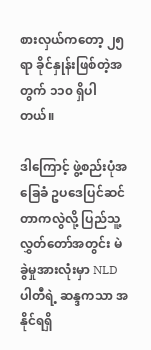စားလှယ်ကတော့ ၂၅ ရာ ခိုင်နှုန်းဖြစ်တဲ့အတွက် ၁၁၀ ရှိပါတယ်။

ဒါကြောင့် ဖွဲ့စည်းပုံအခြေခံ ဥပဒေပြင်ဆင်တာကလွဲလို့ ပြည်သူ့လွှတ်တော်အတွင်း မဲခွဲမှုအားလုံးမှာ NLD ပါတီရဲ့ ဆန္ဒကသာ အနိုင်ရရှိ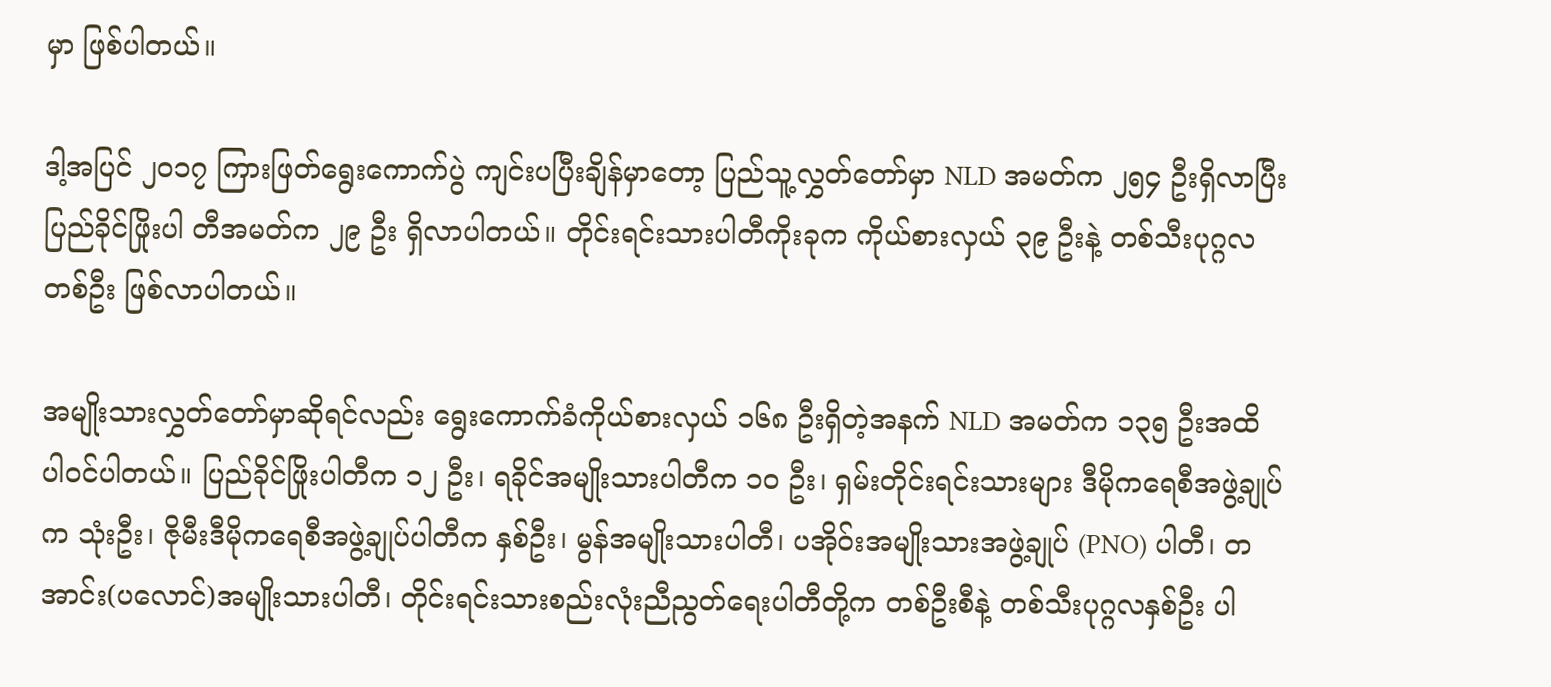မှာ ဖြစ်ပါတယ်။

ဒါ့အပြင် ၂၀၁၇ ကြားဖြတ်ရွေးကောက်ပွဲ ကျင်းပပြီးချိန်မှာတော့ ပြည်သူ့လွှတ်တော်မှာ NLD အမတ်က ၂၅၄ ဦးရှိလာပြီး ပြည်ခိုင်ဖြိုးပါ တီအမတ်က ၂၉ ဦး ရှိလာပါတယ်။ တိုင်းရင်းသားပါတီကိုးခုက ကိုယ်စားလှယ် ၃၉ ဦးနဲ့ တစ်သီးပုဂ္ဂလတစ်ဦး ဖြစ်လာပါတယ်။

အမျိုးသားလွှတ်တော်မှာဆိုရင်လည်း ရွေးကောက်ခံကိုယ်စားလှယ် ၁၆၈ ဦးရှိတဲ့အနက် NLD အမတ်က ၁၃၅ ဦးအထိ ပါဝင်ပါတယ်။ ပြည်ခိုင်ဖြိုးပါတီက ၁၂ ဦး၊ ရခိုင်အမျိုးသားပါတီက ၁၀ ဦး၊ ရှမ်းတိုင်းရင်းသားများ ဒီမိုကရေစီအဖွဲ့ချုပ်က သုံးဦး၊ ဇိုမီးဒီမိုကရေစီအဖွဲ့ချုပ်ပါတီက နှစ်ဦး၊ မွန်အမျိုးသားပါတီ၊ ပအိုဝ်းအမျိုးသားအဖွဲ့ချုပ် (PNO) ပါတီ၊ တအာင်း(ပလောင်)အမျိုးသားပါတီ၊ တိုင်းရင်းသားစည်းလုံးညီညွတ်ရေးပါတီတို့က တစ်ဦးစီနဲ့ တစ်သီးပုဂ္ဂလနှစ်ဦး ပါ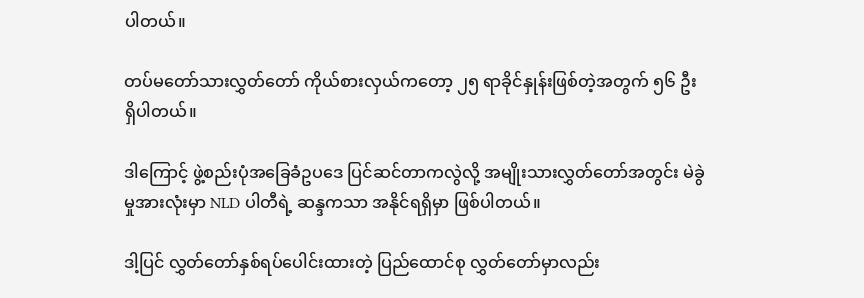ပါတယ်။

တပ်မတော်သားလွှတ်တော် ကိုယ်စားလှယ်ကတော့ ၂၅ ရာခိုင်နှုန်းဖြစ်တဲ့အတွက် ၅၆ ဦး ရှိပါတယ်။

ဒါကြောင့် ဖွဲ့စည်းပုံအခြေခံဥပဒေ ပြင်ဆင်တာကလွဲလို့ အမျိုးသားလွှတ်တော်အတွင်း မဲခွဲမှုအားလုံးမှာ NLD ပါတီရဲ့ ဆန္ဒကသာ အနိုင်ရရှိမှာ ဖြစ်ပါတယ်။

ဒါ့ပြင် လွှတ်တော်နှစ်ရပ်ပေါင်းထားတဲ့ ပြည်ထောင်စု လွှတ်တော်မှာလည်း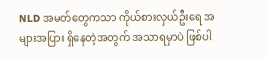NLD အမတ်တွေကသာ ကိုယ်စားလှယ်ဦးရေ အများအပြား ရှိနေတဲ့အတွက် အသာရမှာပဲ ဖြစ်ပါ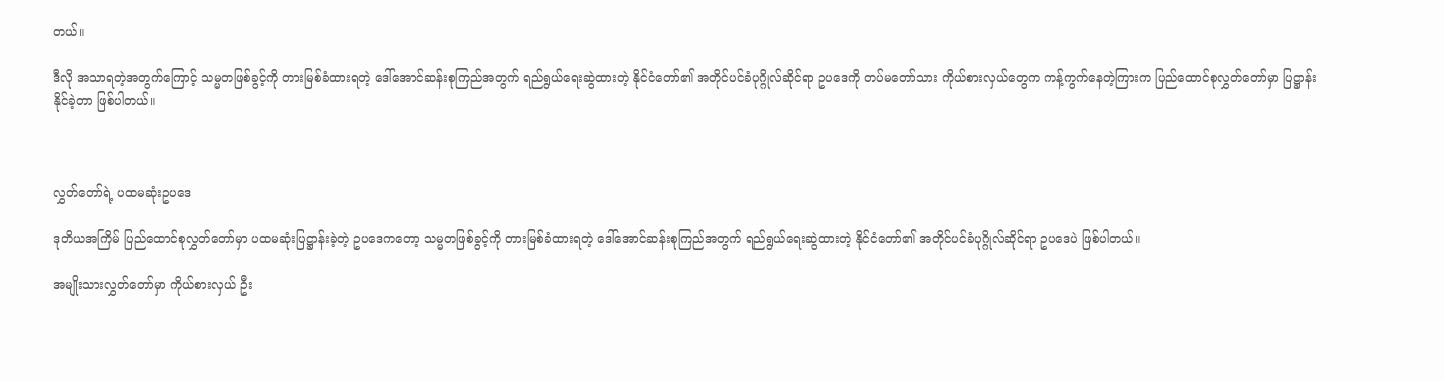တယ်။

ဒီလို အသာရတဲ့အတွက်ကြောင့် သမ္မတဖြစ်ခွင့်ကို တားမြစ်ခံထားရတဲ့ ဒေါ်အောင်ဆန်းစုကြည်အတွက် ရည်ရွယ်ရေးဆွဲထားတဲ့ နိုင်ငံတော်၏ အတိုင်ပင်ခံပုဂ္ဂိုလ်ဆိုင်ရာ ဥပဒေကို တပ်မတော်သား ကိုယ်စားလှယ်တွေက ကန့်ကွက်နေတဲ့ကြားက ပြည်ထောင်စုလွှတ်တော်မှာ ပြဋ္ဌာန်းနိုင်ခဲ့တာ ဖြစ်ပါတယ်။



လွှတ်တော်ရဲ့ ပထမဆုံးဥပဒေ

ဒုတိယအကြိမ် ပြည်ထောင်စုလွှတ်တော်မှာ ပထမဆုံးပြဋ္ဌာန်းခဲ့တဲ့ ဥပဒေကတော့ သမ္မတဖြစ်ခွင့်ကို တားမြစ်ခံထားရတဲ့ ဒေါ်အောင်ဆန်းစုကြည်အတွက် ရည်ရွယ်ရေးဆွဲထားတဲ့ နိုင်ငံတော်၏ အတိုင်ပင်ခံပုဂ္ဂိုလ်ဆိုင်ရာ ဥပဒေပဲ ဖြစ်ပါတယ်။

အမျိုးသားလွှတ်တော်မှာ ကိုယ်စားလှယ် ဦး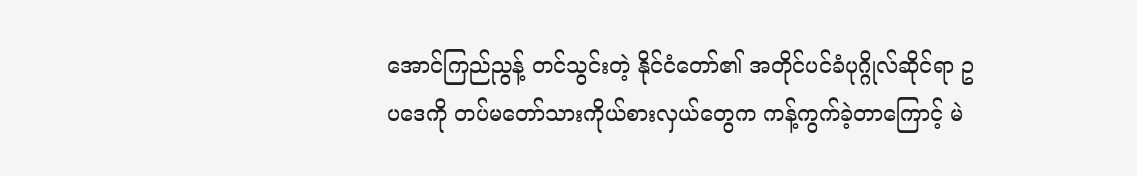အောင်ကြည်ညွန့် တင်သွင်းတဲ့ နိုင်ငံတော်၏ အတိုင်ပင်ခံပုဂ္ဂိုလ်ဆိုင်ရာ ဥပဒေကို တပ်မတော်သားကိုယ်စားလှယ်တွေက ကန့်ကွက်ခဲ့တာကြောင့် မဲ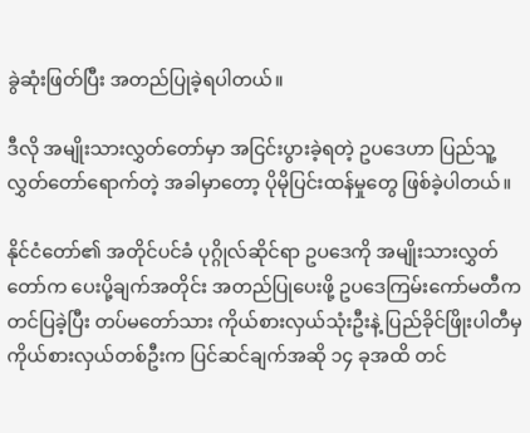ခွဲဆုံးဖြတ်ပြီး အတည်ပြုခဲ့ရပါတယ်။

ဒီလို အမျိုးသားလွှတ်တော်မှာ အငြင်းပွားခဲ့ရတဲ့ ဥပဒေဟာ ပြည်သူ့ လွှတ်တော်ရောက်တဲ့ အခါမှာတော့ ပိုမိုပြင်းထန်မှုတွေ ဖြစ်ခဲ့ပါတယ်။

နိုင်ငံတော်၏ အတိုင်ပင်ခံ ပုဂ္ဂိုလ်ဆိုင်ရာ ဥပဒေကို အမျိုးသားလွှတ်တော်က ပေးပို့ချက်အတိုင်း အတည်ပြုပေးဖို့ ဥပဒေကြမ်းကော်မတီက တင်ပြခဲ့ပြီး တပ်မတော်သား ကိုယ်စားလှယ်သုံးဦးနဲ့ ပြည်ခိုင်ဖြိုးပါတီမှ ကိုယ်စားလှယ်တစ်ဦးက ပြင်ဆင်ချက်အဆို ၁၄ ခုအထိ တင်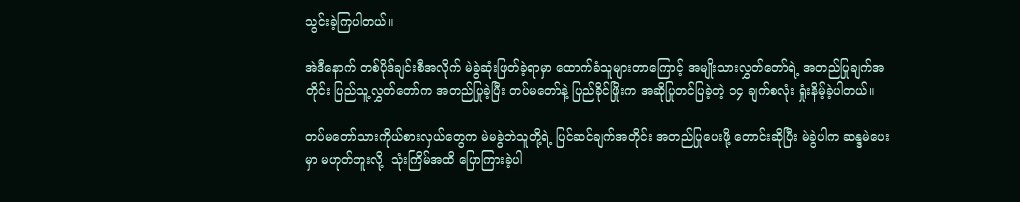သွင်းခဲ့ကြပါတယ်။

အဲဒီနောက် တစ်ပိုဒ်ချင်းစီအလိုက် မဲခွဲဆုံးဖြတ်ခဲ့ရာမှာ ထောက်ခံသူများတာကြောင့် အမျိုးသားလွှတ်တော်ရဲ့ အတည်ပြုချက်အတိုင်း ပြည်သူ့လွှတ်တော်က အတည်ပြုခဲ့ပြီး တပ်မတော်နဲ့ ပြည်ခိုင်ဖြိုးက အဆိုပြုတင်ပြခဲ့တဲ့ ၁၄ ချက်စလုံး ရှုံးနိမ့်ခဲ့ပါတယ်။

တပ်မတော်သားကိုယ်စားလှယ်တွေက မဲမခွဲဘဲသူတို့ရဲ့ ပြင်ဆင်ချက်အတိုင်း အတည်ပြုပေးဖို့ တောင်းဆိုပြီး မဲခွဲပါက ဆန္ဒမဲပေးမှာ မဟုတ်ဘူးလို့  သုံးကြိမ်အထိ ပြောကြားခဲ့ပါ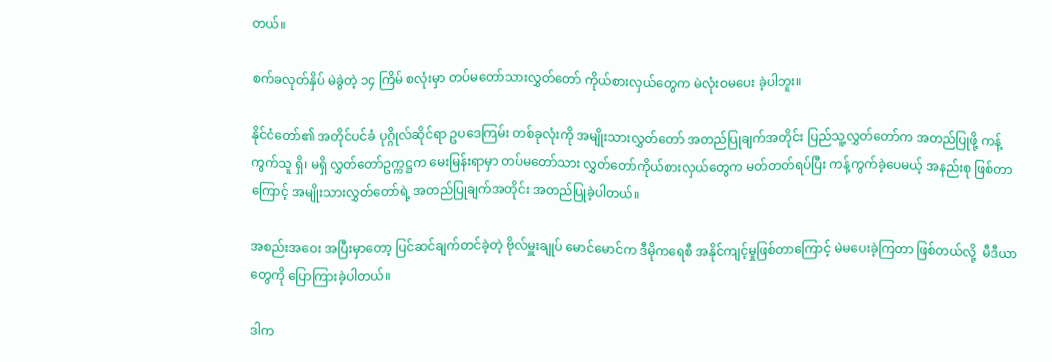တယ်။

စက်ခလုတ်နှိပ် မဲခွဲတဲ့ ၁၄ ကြိမ် စလုံးမှာ တပ်မတော်သားလွှတ်တော် ကိုယ်စားလှယ်တွေက မဲလုံးဝမပေး ခဲ့ပါဘူး။

နိုင်ငံတော်၏ အတိုင်ပင်ခံ ပုဂ္ဂိုလ်ဆိုင်ရာ ဥပဒေကြမ်း တစ်ခုလုံးကို အမျိုးသားလွှတ်တော် အတည်ပြုချက်အတိုင်း ပြည်သူ့လွှတ်တော်က အတည်ပြုဖို့ ကန့်ကွက်သူ ရှိ၊ မရှိ လွှတ်တော်ဥက္ကဋ္ဌက မေးမြန်းရာမှာ တပ်မတော်သား လွှတ်တော်ကိုယ်စားလှယ်တွေက မတ်တတ်ရပ်ပြီး ကန့်ကွက်ခဲ့ပေမယ့် အနည်းစု ဖြစ်တာကြောင့် အမျိုးသားလွှတ်တော်ရဲ့ အတည်ပြုချက်အတိုင်း အတည်ပြုခဲ့ပါတယ်။

အစည်းအဝေး အပြီးမှာတော့ ပြင်ဆင်ချက်တင်ခဲ့တဲ့ ဗိုလ်မှူးချုပ် မောင်မောင်က ဒီမိုကရေစီ အနိုင်ကျင့်မှုဖြစ်တာကြောင့် မဲမပေးခဲ့ကြတာ ဖြစ်တယ်လို့  မီဒီယာတွေကို ပြောကြားခဲ့ပါတယ်။

ဒါက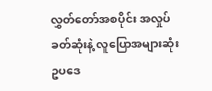လွှတ်တော်အစပိုင်း အလှုပ်ခတ်ဆုံးနဲ့ လူပြောအများဆုံး ဥပဒေ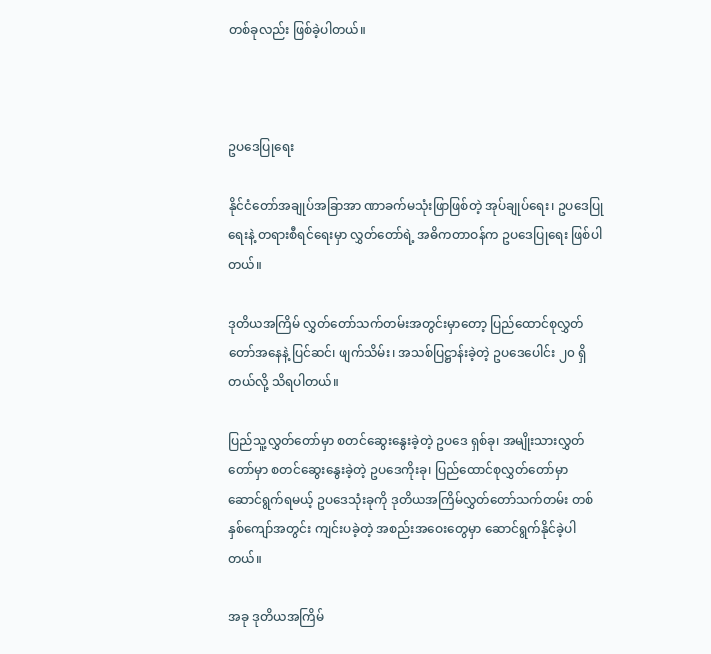တစ်ခုလည်း ဖြစ်ခဲ့ပါတယ်။



ဥပဒေပြုရေး

နိုင်ငံတော်အချုပ်အခြာအာ ဏာခက်မသုံးဖြာဖြစ်တဲ့ အုပ်ချုပ်ရေး၊ ဥပဒေပြုရေးနဲ့ တရားစီရင်ရေးမှာ လွှတ်တော်ရဲ့ အဓိကတာဝန်က ဥပဒေပြုရေး ဖြစ်ပါတယ်။

ဒုတိယအကြိမ် လွှတ်တော်သက်တမ်းအတွင်းမှာတော့ ပြည်ထောင်စုလွှတ်တော်အနေနဲ့ ပြင်ဆင်၊ ဖျက်သိမ်း၊ အသစ်ပြဋ္ဌာန်းခဲ့တဲ့ ဥပဒေပေါင်း ၂၀ ရှိတယ်လို့ သိရပါတယ်။

ပြည်သူ့လွှတ်တော်မှာ စတင်ဆွေးနွေးခဲ့တဲ့ ဥပဒေ ရှစ်ခု၊ အမျိုးသားလွှတ်တော်မှာ စတင်ဆွေးနွေးခဲ့တဲ့ ဥပဒေကိုးခု၊ ပြည်ထောင်စုလွှတ်တော်မှာ ဆောင်ရွက်ရမယ့် ဥပဒေသုံးခုကို ဒုတိယအကြိမ်လွှတ်တော်သက်တမ်း တစ်နှစ်ကျော်အတွင်း ကျင်းပခဲ့တဲ့ အစည်းအဝေးတွေမှာ ဆောင်ရွက်နိုင်ခဲ့ပါတယ်။

အခု ဒုတိယအကြိမ်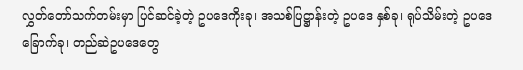လွှတ်တော်သက်တမ်းမှာ ပြင်ဆင်ခဲ့တဲ့ ဥပဒေကိုးခု၊ အသစ်ပြဋ္ဌာန်းတဲ့ ဥပဒေ နှစ်ခု၊ ရုပ်သိမ်းတဲ့ ဥပဒေခြောက်ခု၊ တည်ဆဲဥပဒေတွေ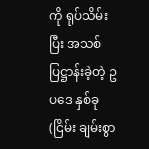ကို ရုပ်သိမ်းပြီး အသစ်ပြဋ္ဌာန်းခဲ့တဲ့ ဥပဒေ နှစ်ခု (ငြိမ်း ချမ်းစွာ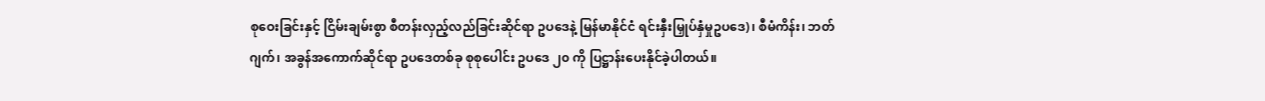စုဝေးခြင်းနှင့် ငြိမ်းချမ်းစွာ စီတန်းလှည့်လည်ခြင်းဆိုင်ရာ ဥပဒေနဲ့ မြန်မာနိုင်ငံ ရင်းနှီးမြှုပ်နှံမှုဥပဒေ)၊ စီမံကိန်း၊ ဘတ်ဂျက်၊ အခွန်အကောက်ဆိုင်ရာ ဥပဒေတစ်ခု စုစုပေါင်း ဥပဒေ ၂၀ ကို ပြဋ္ဌာန်းပေးနိုင်ခဲ့ပါတယ်။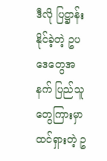ဒီလို ပြဋ္ဌာန်းနိုင်ခဲ့တဲ့ ဥပဒေတွေအနက် ပြည်သူတွေကြားမှာ ထင်ရှားတဲ့ ဥ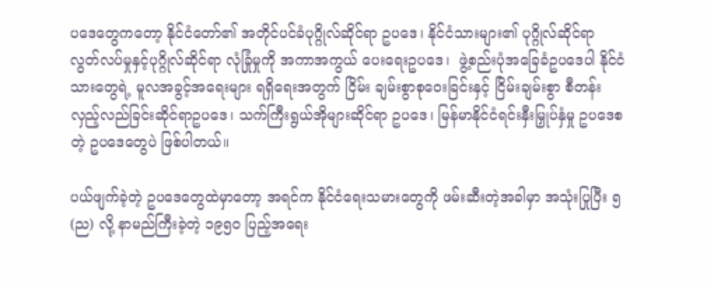ပဒေတွေကတော့ နိုင်ငံတော်၏ အတိုင်ပင်ခံပုဂ္ဂိုလ်ဆိုင်ရာ ဥပဒေ၊ နိုင်ငံသားများ၏ ပုဂ္ဂိုလ်ဆိုင်ရာ လွတ်လပ်မှုနှင့်ပုဂ္ဂိုလ်ဆိုင်ရာ လုံခြုံမှုကို အကာအကွယ် ပေးရေးဥပဒေ၊  ဖွဲ့စည်းပုံအခြေခံဥပဒေပါ နိုင်ငံသားတွေရဲ့ မူလအခွင့်အရေးများ ရရှိရေးအတွက် ငြိမ်း ချမ်းစွာစုဝေးခြင်းနှင့် ငြိမ်းချမ်းစွာ စီတန်းလှည့်လည်ခြင်းဆိုင်ရာဥပဒေ၊ သက်ကြီးရွယ်အိုများဆိုင်ရာ ဥပဒေ၊ မြန်မာနိုင်ငံရင်းနှီးမြှုပ်နှံမှု ဥပဒေစတဲ့ ဥပဒေတွေပဲ ဖြစ်ပါတယ်။

ပယ်ဖျက်ခဲ့တဲ့ ဥပဒေတွေထဲမှာတော့ အရင်က နိုင်ငံရေးသမားတွေကို ဖမ်းဆီးတဲ့အခါမှာ အသုံးပြုပြီး ၅(ည) လို့ နာမည်ကြီးခဲ့တဲ့ ၁၉၅၀ ပြည့်အရေး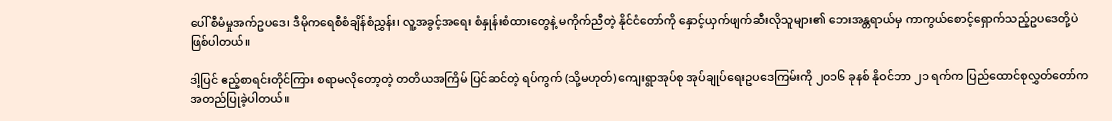ပေါ် စီမံမှုအက်ဥပဒေ၊ ဒီမိုကရေစီစံချိန်စံညွှန်း၊ လူ့အခွင့်အရေး စံနှုန်းစံထားတွေနဲ့ မကိုက်ညီတဲ့ နိုင်ငံတော်ကို နှောင့်ယှက်ဖျက်ဆီးလိုသူများ၏ ဘေးအန္တရာယ်မှ ကာကွယ်စောင့်ရှောက်သည့်ဥပဒေတို့ပဲ ဖြစ်ပါတယ်။

ဒါ့ပြင် ဧည့်စာရင်းတိုင်ကြား စရာမလိုတော့တဲ့ တတိယအကြိမ် ပြင်ဆင်တဲ့ ရပ်ကွက် (သို့မဟုတ်) ကျေးရွာအုပ်စု အုပ်ချုပ်ရေးဥပဒေကြမ်းကို ၂၀၁၆ ခုနစ် နိုဝင်ဘာ ၂၁ ရက်က ပြည်ထောင်စုလွှတ်တော်က အတည်ပြုခဲ့ပါတယ်။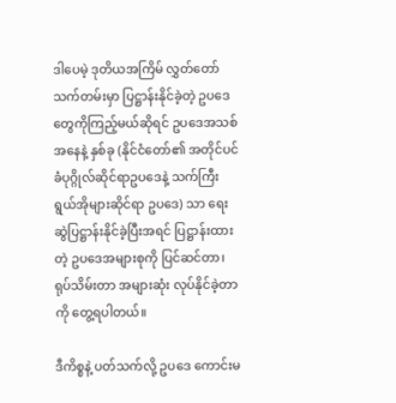ဒါပေမဲ့ ဒုတိယအကြိမ် လွှတ်တော်သက်တမ်းမှာ ပြဋ္ဌာန်းနိုင်ခဲ့တဲ့ ဥပဒေတွေကိုကြည့်မယ်ဆိုရင် ဥပဒေအသစ်အနေနဲ့ နှစ်ခု (နိုင်ငံတော်၏ အတိုင်ပင်ခံပုဂ္ဂိုလ်ဆိုင်ရာဥပဒေနဲ့ သက်ကြီးရွယ်အိုများဆိုင်ရာ ဥပဒေ) သာ ရေးဆွဲပြဋ္ဌာန်းနိုင်ခဲ့ပြီးအရင် ပြဋ္ဌာန်းထားတဲ့ ဥပဒေအများစုကို ပြင်ဆင်တာ၊ ရုပ်သိမ်းတာ အများဆုံး လုပ်နိုင်ခဲ့တာကို တွေ့ရပါတယ်။

ဒီကိစ္စနဲ့ ပတ်သက်လို့ ဥပဒေ ကောင်းမ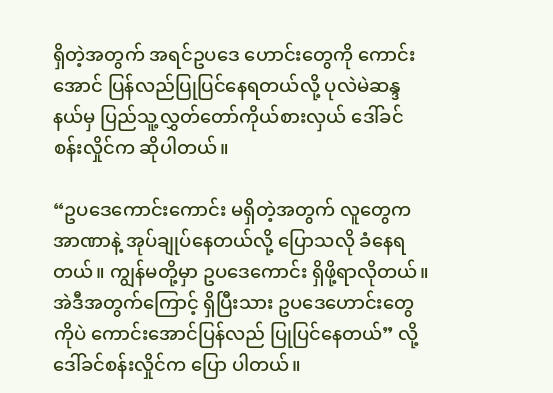ရှိတဲ့အတွက် အရင်ဥပဒေ ဟောင်းတွေကို ကောင်းအောင် ပြန်လည်ပြုပြင်နေရတယ်လို့ ပုလဲမဲဆန္ဒနယ်မှ ပြည်သူ့လွှတ်တော်ကိုယ်စားလှယ် ဒေါ်ခင်စန်းလှိုင်က ဆိုပါတယ်။

“ဥပဒေကောင်းကောင်း မရှိတဲ့အတွက် လူတွေက အာဏာနဲ့ အုပ်ချုပ်နေတယ်လို့ ပြောသလို ခံနေရတယ်။ ကျွန်မတို့မှာ ဥပဒေကောင်း ရှိဖို့ရာလိုတယ်။ အဲဒီအတွက်ကြောင့် ရှိပြီးသား ဥပဒေဟောင်းတွေကိုပဲ ကောင်းအောင်ပြန်လည် ပြုပြင်နေတယ်” လို့ ဒေါ်ခင်စန်းလှိုင်က ပြော ပါတယ်။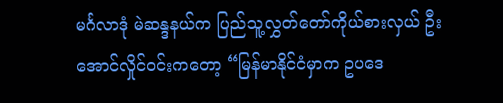မင်္ဂလာဒုံ မဲဆန္ဒနယ်က ပြည်သူ့လွှတ်တော်ကိုယ်စားလှယ် ဦးအောင်လှိုင်ဝင်းကတော့ “မြန်မာနိုင်ငံမှာက ဥပဒေ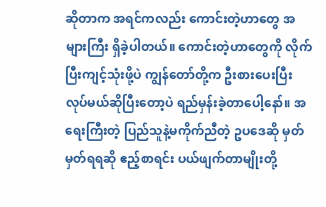ဆိုတာက အရင်ကလည်း ကောင်းတဲ့ဟာတွေ အများကြီး ရှိခဲ့ပါတယ်။ ကောင်းတဲ့ဟာတွေကို လိုက်ပြီးကျင့်သုံးဖို့ပဲ ကျွန်တော်တို့က ဦးစားပေးပြီး လုပ်မယ်ဆိုပြီးတော့ပဲ ရည်မှန်းခဲ့တာပေါ့နော်။ အရေးကြီးတဲ့ ပြည်သူနဲ့မကိုက်ညီတဲ့ ဥပဒေဆို မှတ်မှတ်ရရဆို ဧည့်စာရင်း ပယ်ဖျက်တာမျိုးတို့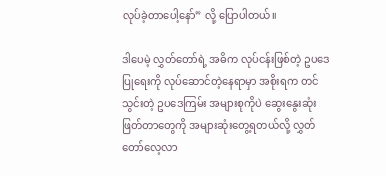လုပ်ခဲ့တာပေါ့နော်” လို့ ပြောပါတယ်။

ဒါပေမဲ့ လွှတ်တော်ရဲ့ အဓိက လုပ်ငန်းဖြစ်တဲ့ ဥပဒေပြုရေးကို လုပ်ဆောင်တဲ့နေရာမှာ အစိုးရက တင်သွင်းတဲ့ ဥပဒေကြမ်း အများစုကိုပဲ ဆွေးနွေးဆုံးဖြတ်တာတွေကို အများဆုံးတွေ့ရတယ်လို့ လွှတ်တော်လေ့လာ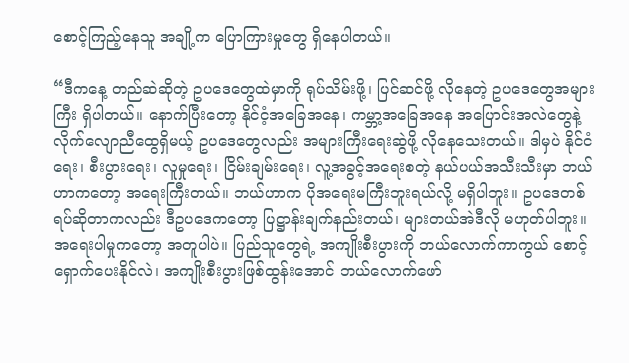စောင့်ကြည့်နေသူ အချို့က ပြောကြားမှုတွေ ရှိနေပါတယ်။

“ဒီကနေ့ တည်ဆဲဆိုတဲ့ ဥပဒေတွေထဲမှာကို ရုပ်သိမ်းဖို့၊ ပြင်ဆင်ဖို့ လိုနေတဲ့ ဥပဒေတွေအများကြီး ရှိပါတယ်။ နောက်ပြီးတော့ နိုင်ငံ့အခြေအနေ၊ ကမ္ဘာ့အခြေအနေ အပြောင်းအလဲတွေနဲ့ လိုက်လျောညီထွေရှိမယ့် ဥပဒေတွေလည်း အများကြီးရေးဆွဲဖို့ လိုနေသေးတယ်။ ဒါမှပဲ နိုင်ငံရေး၊ စီးပွားရေး၊ လူမှုရေး၊ ငြိမ်းချမ်းရေး၊ လူ့အခွင့်အရေးစတဲ့ နယ်ပယ်အသီးသီးမှာ ဘယ်ဟာကတော့ အရေးကြီးတယ်။ ဘယ်ဟာက ပိုအရေးမကြီးဘူးရယ်လို့ မရှိပါဘူး။ ဥပဒေတစ်ရပ်ဆိုတာကလည်း ဒီဥပဒေကတော့ ပြဋ္ဌာန်းချက်နည်းတယ်၊ များတယ်အဲဒီလို မဟုတ်ပါဘူး။ အရေးပါမှုကတော့ အတူပါပဲ။ ပြည်သူတွေရဲ့ အကျိုးစီးပွားကို ဘယ်လောက်ကာကွယ် စောင့်ရှောက်ပေးနိုင်လဲ၊ အကျိုးစီးပွားဖြစ်ထွန်းအောင် ဘယ်လောက်ဖော်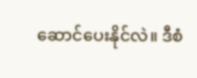ဆောင်ပေးနိုင်လဲ။ ဒီစံ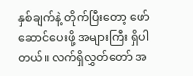နှစ်ချက်နဲ့ တိုက်ပြီးတော့ ဖော်ဆောင်ပေးဖို့ အများကြီး ရှိပါတယ်။ လက်ရှိလွှတ်တော် အ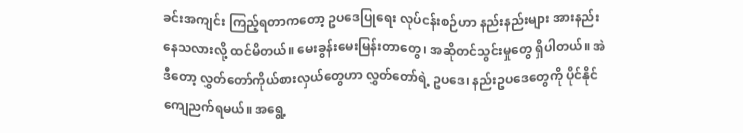ခင်းအကျင်း ကြည့်ရတာကတော့ ဥပဒေပြုရေး လုပ်ငန်းစဉ်ဟာ နည်းနည်းများ အားနည်းနေသလားလို့ ထင်မိတယ်။ မေးခွန်းမေးမြန်းတာတွေ၊ အဆိုတင်သွင်းမှုတွေ ရှိပါတယ်။ အဲဒီတော့ လွှတ်တော်ကိုယ်စားလှယ်တွေဟာ လွှတ်တော်ရဲ့ ဥပဒေ၊ နည်းဥပဒေတွေကို ပိုင်နိုင်ကျေညက်ရမယ်။ အရွေ့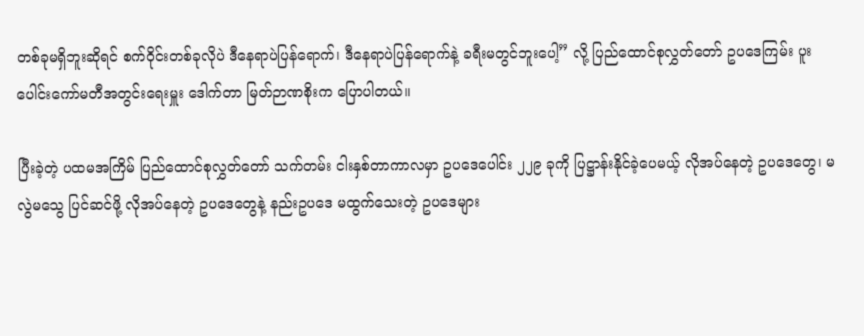တစ်ခုမရှိဘူးဆိုရင် စက်ဝိုင်းတစ်ခုလိုပဲ ဒီနေရာပဲပြန်ရောက်၊ ဒီနေရာပဲပြန်ရောက်နဲ့ ခရီးမတွင်ဘူးပေါ့” လို့ ပြည်ထောင်စုလွှတ်တော် ဥပဒေကြမ်း ပူးပေါင်းကော်မတီအတွင်းရေးမှူး ဒေါက်တာ မြတ်ဉာဏစိုးက ပြောပါတယ်။

ပြီးခဲ့တဲ့ ပထမအကြိမ် ပြည်ထောင်စုလွှတ်တော် သက်တမ်း ငါးနှစ်တာကာလမှာ ဥပဒေပေါင်း ၂၂၉ ခုကို ပြဋ္ဌာန်းနိုင်ခဲ့ပေမယ့် လိုအပ်နေတဲ့ ဥပဒေတွေ၊ မလွဲမသွေ ပြင်ဆင်ဖို့ လိုအပ်နေတဲ့ ဥပဒေတွေနဲ့ နည်းဥပဒေ မထွက်သေးတဲ့ ဥပဒေများ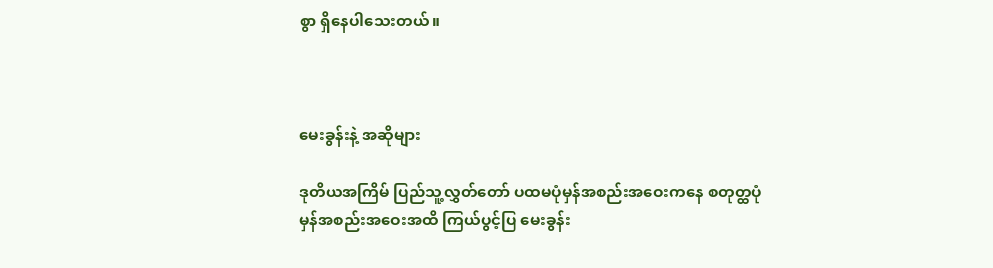စွာ ရှိနေပါသေးတယ်။



မေးခွန်းနဲ့ အဆိုများ

ဒုတိယအကြိမ် ပြည်သူ့လွှတ်တော် ပထမပုံမှန်အစည်းအဝေးကနေ စတုတ္ထပုံမှန်အစည်းအဝေးအထိ ကြယ်ပွင့်ပြ မေးခွန်း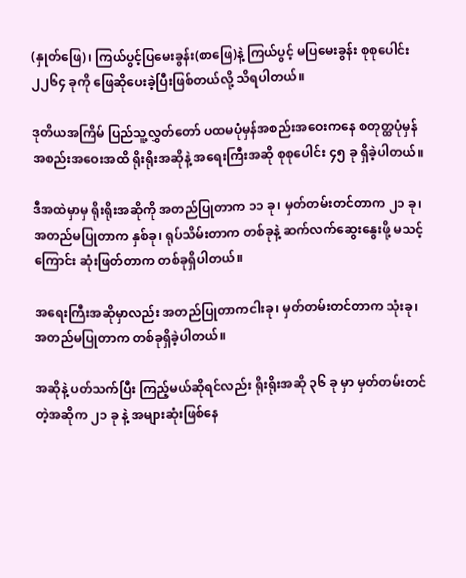(နှုတ်ဖြေ)၊ ကြယ်ပွင့်ပြမေးခွန်း(စာဖြေ)နဲ့ ကြယ်ပွင့် မပြမေးခွန်း စုစုပေါင်း ၂၂၆၄ ခုကို ဖြေဆိုပေးခဲ့ပြီးဖြစ်တယ်လို့ သိရပါတယ်။

ဒုတိယအကြိမ် ပြည်သူ့လွှတ်တော် ပထမပုံမှန်အစည်းအဝေးကနေ စတုတ္ထပုံမှန်အစည်းအဝေးအထိ ရိုးရိုးအဆိုနဲ့ အရေးကြီးအဆို စုစုပေါင်း ၄၅ ခု ရှိခဲ့ပါတယ်။

ဒီအထဲမှာမှ ရိုးရိုးအဆိုကို အတည်ပြုတာက ၁၁ ခု၊ မှတ်တမ်းတင်တာက ၂၁ ခု၊ အတည်မပြုတာက နှစ်ခု၊ ရုပ်သိမ်းတာက တစ်ခုနဲ့ ဆက်လက်ဆွေးနွေးဖို့ မသင့်ကြောင်း ဆုံးဖြတ်တာက တစ်ခုရှိပါတယ်။

အရေးကြီးအဆိုမှာလည်း အတည်ပြုတာကငါးခု၊ မှတ်တမ်းတင်တာက သုံးခု၊ အတည်မပြုတာက တစ်ခုရှိခဲ့ပါတယ်။

အဆိုနဲ့ ပတ်သက်ပြီး ကြည့်မယ်ဆိုရင်လည်း ရိုးရိုးအဆို ၃၆ ခု မှာ မှတ်တမ်းတင်တဲ့အဆိုက ၂၁ ခု နဲ့ အများဆုံးဖြစ်နေ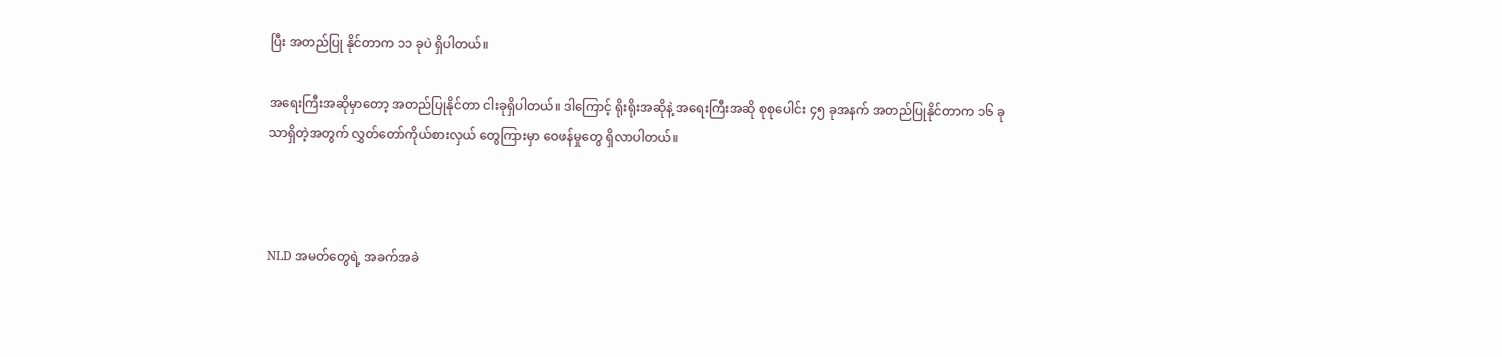ပြီး အတည်ပြု နိုင်တာက ၁၁ ခုပဲ ရှိပါတယ်။

အရေးကြီးအဆိုမှာတော့ အတည်ပြုနိုင်တာ ငါးခုရှိပါတယ်။ ဒါကြောင့် ရိုးရိုးအဆိုနဲ့ အရေးကြီးအဆို စုစုပေါင်း ၄၅ ခုအနက် အတည်ပြုနိုင်တာက ၁၆ ခုသာရှိတဲ့အတွက် လွှတ်တော်ကိုယ်စားလှယ် တွေကြားမှာ ဝေဖန်မှုတွေ ရှိလာပါတယ်။



NLD အမတ်တွေရဲ့ အခက်အခဲ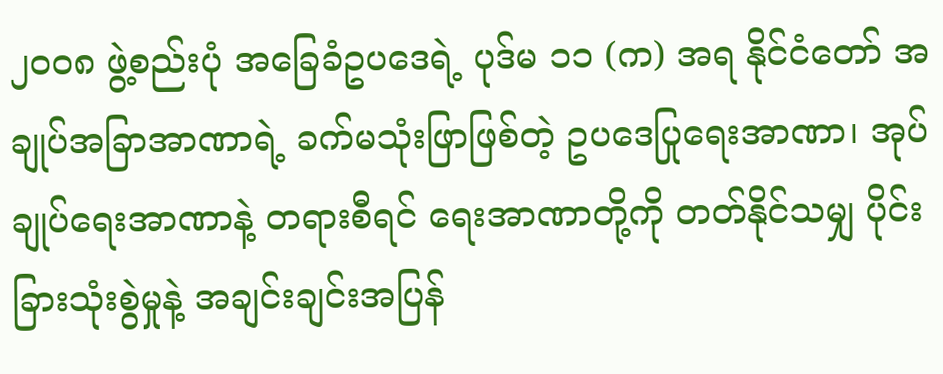၂၀၀၈ ဖွဲ့စည်းပုံ အခြေခံဥပဒေရဲ့ ပုဒ်မ ၁၁ (က) အရ နိုင်ငံတော် အချုပ်အခြာအာဏာရဲ့ ခက်မသုံးဖြာဖြစ်တဲ့ ဥပဒေပြုရေးအာဏာ၊ အုပ်ချုပ်ရေးအာဏာနဲ့ တရားစီရင် ရေးအာဏာတို့ကို တတ်နိုင်သမျှ ပိုင်းခြားသုံးစွဲမှုနဲ့ အချင်းချင်းအပြန်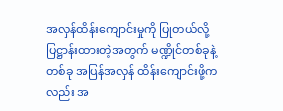အလှန်ထိန်းကျောင်းမှုကို ပြုတယ်လို့ ပြဋ္ဌာန်းထားတဲ့အတွက် မဏ္ဍိုင်တစ်ခုနဲ့တစ်ခု အပြန်အလှန် ထိန်းကျောင်းဖို့ကလည်း အ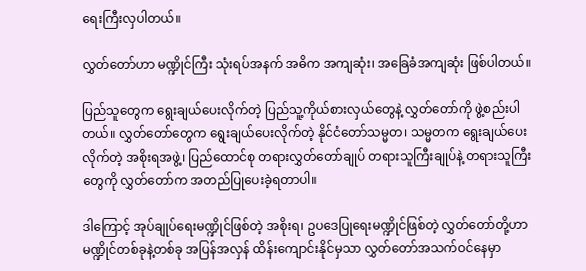ရေးကြီးလှပါတယ်။

လွှတ်တော်ဟာ မဏ္ဍိုင်ကြီး သုံးရပ်အနက် အဓိက အကျဆုံး၊ အခြေခံအကျဆုံး ဖြစ်ပါတယ်။

ပြည်သူတွေက ရွေးချယ်ပေးလိုက်တဲ့ ပြည်သူ့ကိုယ်စားလှယ်တွေနဲ့ လွှတ်တော်ကို ဖွဲ့စည်းပါတယ်။ လွှတ်တော်တွေက ရွေးချယ်ပေးလိုက်တဲ့ နိုင်ငံတော်သမ္မတ၊ သမ္မတက ရွေးချယ်ပေးလိုက်တဲ့ အစိုးရအဖွဲ့၊ ပြည်ထောင်စု တရားလွှတ်တော်ချုပ် တရားသူကြီးချုပ်နဲ့ တရားသူကြီးတွေကို လွှတ်တော်က အတည်ပြုပေးခဲ့ရတာပါ။

ဒါကြောင့် အုပ်ချုပ်ရေးမဏ္ဍိုင်ဖြစ်တဲ့ အစိုးရ၊ ဥပဒေပြုရေးမဏ္ဍိုင်ဖြစ်တဲ့ လွှတ်တော်တို့ဟာ မဏ္ဍိုင်တစ်ခုနဲ့တစ်ခု အပြန်အလှန် ထိန်းကျောင်းနိုင်မှသာ လွှတ်တော်အသက်ဝင်နေမှာ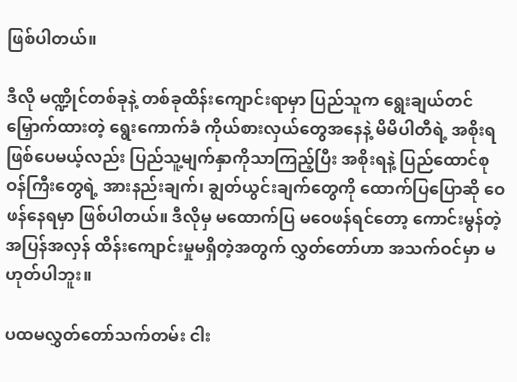ဖြစ်ပါတယ်။

ဒီလို မဏ္ဍိုင်တစ်ခုနဲ့ တစ်ခုထိန်းကျောင်းရာမှာ ပြည်သူက ရွေးချယ်တင်မြှောက်ထားတဲ့ ရွေးကောက်ခံ ကိုယ်စားလှယ်တွေအနေနဲ့ မိမိပါတီရဲ့ အစိုးရဖြစ်ပေမယ့်လည်း ပြည်သူ့မျက်နှာကိုသာကြည့်ပြီး အစိုးရနဲ့ ပြည်ထောင်စုဝန်ကြီးတွေရဲ့ အားနည်းချက်၊ ချွတ်ယွင်းချက်တွေကို ထောက်ပြပြောဆို ဝေဖန်နေရမှာ ဖြစ်ပါတယ်။ ဒီလိုမှ မထောက်ပြ မဝေဖန်ရင်တော့ ကောင်းမွန်တဲ့ အပြန်အလှန် ထိန်းကျောင်းမှုမရှိတဲ့အတွက် လွှတ်တော်ဟာ အသက်ဝင်မှာ မဟုတ်ပါဘူး။

ပထမလွှတ်တော်သက်တမ်း ငါး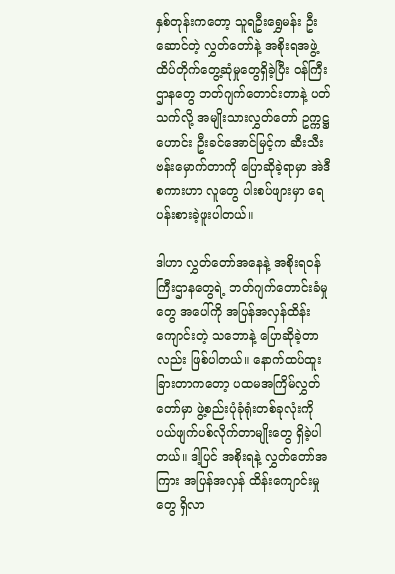နှစ်တုန်းကတော့ သူရဦးရွှေမန်း ဦးဆောင်တဲ့ လွှတ်တော်နဲ့ အစိုးရအဖွဲ့ ထိပ်တိုက်တွေ့ဆုံမှုတွေရှိခဲ့ပြီး ဝန်ကြီးဌာနတွေ ဘတ်ဂျက်တောင်းတာနဲ့ ပတ်သက်လို့ အမျိုးသားလွှတ်တော် ဥက္ကဋ္ဌဟောင်း ဦးခင်အောင်မြင့်က ဆီးသီးဗန်းမှောက်တာကို ပြောဆိုခဲ့ရာမှာ အဲဒီစကားဟာ လူတွေ ပါးစပ်ဖျားမှာ ရေပန်းစားခဲ့ဖူးပါတယ်။

ဒါဟာ လွှတ်တော်အနေနဲ့ အစိုးရဝန်ကြီးဌာနတွေရဲ့ ဘတ်ဂျက်တောင်းခံမှုတွေ အပေါ်ကို အပြန်အလှန်ထိန်းကျောင်းတဲ့ သဘောနဲ့ ပြောဆိုခဲ့တာလည်း ဖြစ်ပါတယ်။ နောက်ထပ်ထူးခြားတာကတော့ ပထမအကြိမ်လွှတ်တော်မှာ ဖွဲ့စည်းပုံခုံရုံးတစ်ခုလုံးကို ပယ်ဖျက်ပစ်လိုက်တာမျိုးတွေ ရှိခဲ့ပါတယ်။ ဒါ့ပြင် အစိုးရနဲ့ လွှတ်တော်အကြား အပြန်အလှန် ထိန်းကျောင်းမှုတွေ ရှိလာ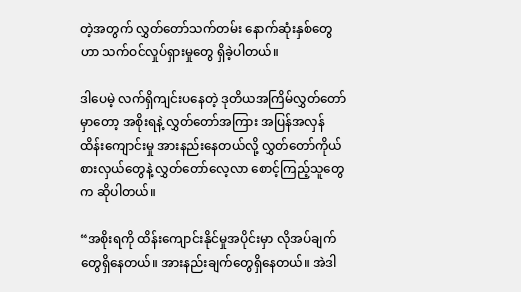တဲ့အတွက် လွှတ်တော်သက်တမ်း နောက်ဆုံးနှစ်တွေဟာ သက်ဝင်လှုပ်ရှားမှုတွေ ရှိခဲ့ပါတယ်။

ဒါပေမဲ့ လက်ရှိကျင်းပနေတဲ့ ဒုတိယအကြိမ်လွှတ်တော်မှာတော့ အစိုးရနဲ့ လွှတ်တော်အကြား အပြန်အလှန် ထိန်းကျောင်းမှု အားနည်းနေတယ်လို့ လွှတ်တော်ကိုယ်စားလှယ်တွေနဲ့ လွှတ်တော်လေ့လာ စောင့်ကြည့်သူတွေက ဆိုပါတယ်။

“အစိုးရကို ထိန်းကျောင်းနိုင်မှုအပိုင်းမှာ လိုအပ်ချက်တွေရှိနေတယ်။ အားနည်းချက်တွေရှိနေတယ်။ အဲဒါ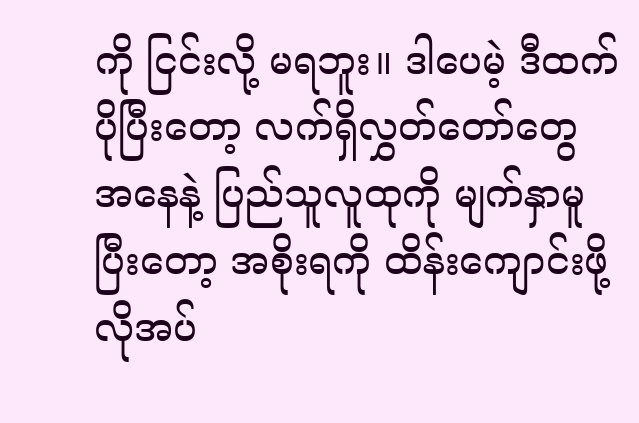ကို ငြင်းလို့ မရဘူး။ ဒါပေမဲ့ ဒီထက်ပိုပြီးတော့ လက်ရှိလွှတ်တော်တွေ အနေနဲ့ ပြည်သူလူထုကို မျက်နှာမူပြီးတော့ အစိုးရကို ထိန်းကျောင်းဖို့ လိုအပ်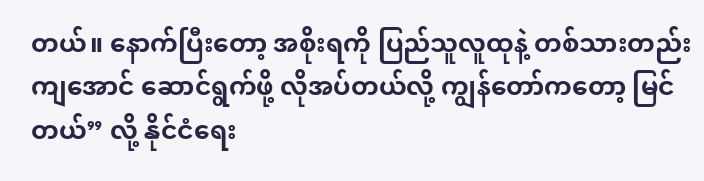တယ်။ နောက်ပြီးတော့ အစိုးရကို ပြည်သူလူထုနဲ့ တစ်သားတည်းကျအောင် ဆောင်ရွက်ဖို့ လိုအပ်တယ်လို့ ကျွန်တော်ကတော့ မြင်တယ်” လို့ နိုင်ငံရေး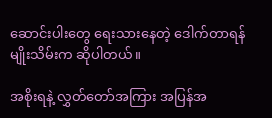ဆောင်းပါးတွေ ရေးသားနေတဲ့ ဒေါက်တာရန်မျိုးသိမ်းက ဆိုပါတယ်။

အစိုးရနဲ့ လွှတ်တော်အကြား အပြန်အ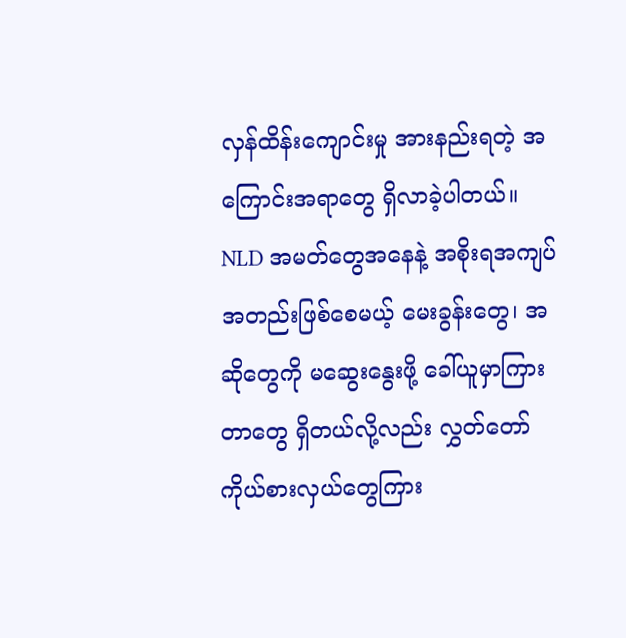လှန်ထိန်းကျောင်းမှု အားနည်းရတဲ့ အကြောင်းအရာတွေ ရှိလာခဲ့ပါတယ်။ NLD အမတ်တွေအနေနဲ့ အစိုးရအကျပ်အတည်းဖြစ်စေမယ့် မေးခွန်းတွေ၊ အဆိုတွေကို မဆွေးနွေးဖို့ ခေါ်ယူမှာကြားတာတွေ ရှိတယ်လို့လည်း လွှတ်တော်ကိုယ်စားလှယ်တွေကြား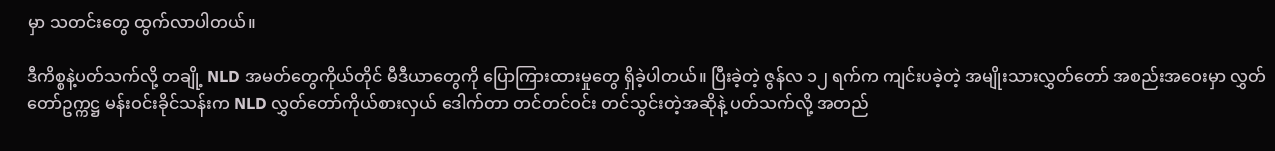မှာ သတင်းတွေ ထွက်လာပါတယ်။

ဒီကိစ္စနဲ့ပတ်သက်လို့ တချို့ NLD အမတ်တွေကိုယ်တိုင် မီဒီယာတွေကို ပြောကြားထားမှုတွေ ရှိခဲ့ပါတယ်။ ပြီးခဲ့တဲ့ ဇွန်လ ၁၂ ရက်က ကျင်းပခဲ့တဲ့ အမျိုးသားလွှတ်တော် အစည်းအဝေးမှာ လွှတ်တော်ဥက္ကဋ္ဌ မန်းဝင်းခိုင်သန်းက NLD လွှတ်တော်ကိုယ်စားလှယ် ဒေါက်တာ တင်တင်ဝင်း တင်သွင်းတဲ့အဆိုနဲ့ ပတ်သက်လို့ အတည်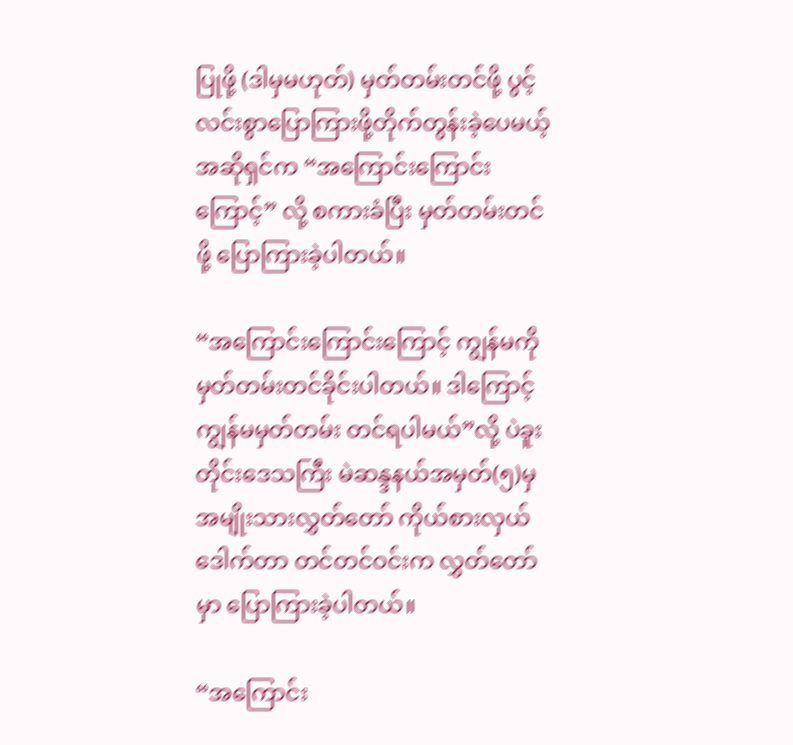ပြုဖို့ (ဒါမှမဟုတ်) မှတ်တမ်းတင်ဖို့ ပွင့်လင်းစွာပြောကြားဖို့တိုက်တွန်းခဲ့ပေမယ့် အဆိုရှင်က “အကြောင်းကြောင်းကြောင့်” လို့ စကားခံပြီး မှတ်တမ်းတင်ဖို့ ပြောကြားခဲ့ပါတယ်။

“အကြောင်းကြောင်းကြောင့် ကျွန်မကို မှတ်တမ်းတင်ခိုင်းပါတယ်။ ဒါကြောင့် ကျွန်မမှတ်တမ်း တင်ရပါမယ်”လို့ ပဲခူးတိုင်းဒေသကြီး မဲဆန္ဒနယ်အမှတ်(၅)မှ အမျိုးသားလွှတ်တော် ကိုယ်စားလှယ်ဒေါက်တာ တင်တင်ဝင်းက လွှတ်တော်မှာ ပြောကြားခဲ့ပါတယ်။

“အကြောင်း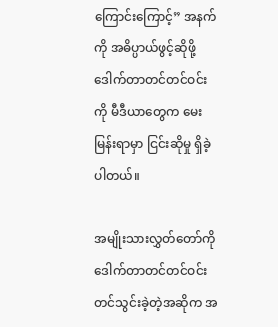ကြောင်းကြောင့်” အနက်ကို အဓိပ္ပာယ်ဖွင့်ဆိုဖို့ ဒေါက်တာတင်တင်ဝင်းကို မီဒီယာတွေက မေးမြန်းရာမှာ ငြင်းဆိုမှု ရှိခဲ့ပါတယ်။

အမျိုးသားလွှတ်တော်ကို ဒေါက်တာတင်တင်ဝင်း တင်သွင်းခဲ့တဲ့အဆိုက အ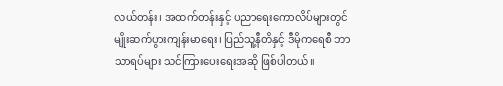လယ်တန်း၊ အထက်တန်းနှင့် ပညာရေးကောလိပ်များတွင် မျိုးဆက်ပွားကျန်းမာရေး၊ ပြည်သူ့နီတိနှင့် ဒီမိုကရေစီ ဘာသာရပ်များ သင်ကြားပေးရေးအဆို ဖြစ်ပါတယ်။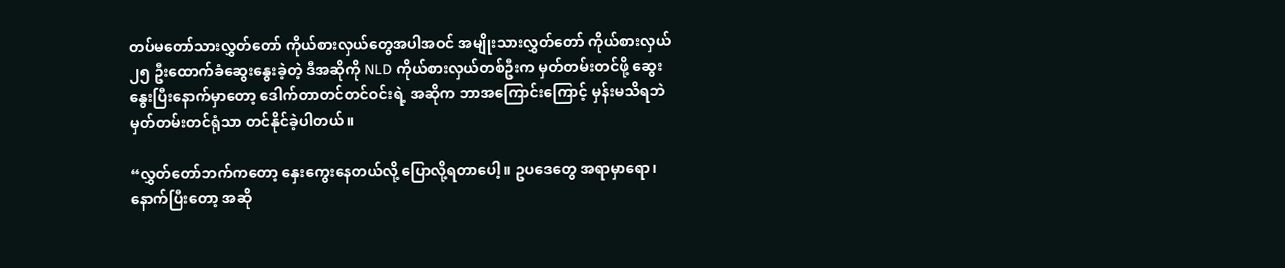တပ်မတော်သားလွှတ်တော် ကိုယ်စားလှယ်တွေအပါအဝင် အမျိုးသားလွှတ်တော် ကိုယ်စားလှယ် ၂၅ ဦးထောက်ခံဆွေးနွေးခဲ့တဲ့ ဒီအဆိုကို NLD ကိုယ်စားလှယ်တစ်ဦးက မှတ်တမ်းတင်ဖို့ ဆွေးနွေးပြီးနောက်မှာတော့ ဒေါက်တာတင်တင်ဝင်းရဲ့ အဆိုက ဘာအကြောင်းကြောင့် မှန်းမသိရဘဲ မှတ်တမ်းတင်ရုံသာ တင်နိုင်ခဲ့ပါတယ်။

“လွှတ်တော်ဘက်ကတော့ နှေးကွေးနေတယ်လို့ ပြောလို့ရတာပေါ့။ ဥပဒေတွေ အရာမှာရော၊ နောက်ပြီးတော့ အဆို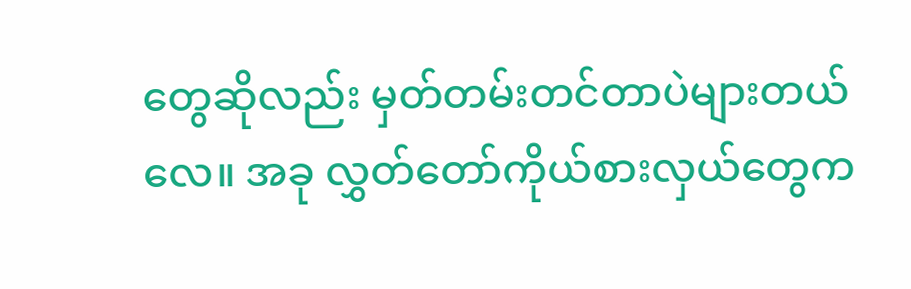တွေဆိုလည်း မှတ်တမ်းတင်တာပဲများတယ်လေ။ အခု လွှတ်တော်ကိုယ်စားလှယ်တွေက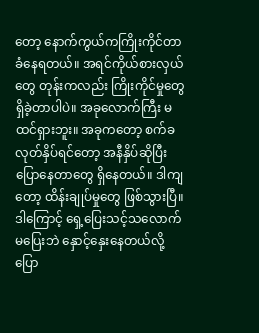တော့ နောက်ကွယ်ကကြိုးကိုင်တာ ခံနေရတယ်။ အရင်ကိုယ်စားလှယ်တွေ တုန်းကလည်း ကြိုးကိုင်မှုတွေ ရှိခဲ့တာပါပဲ။ အခုလောက်ကြီး မထင်ရှားဘူး။ အခုကတော့ စက်ခလုတ်နှိပ်ရင်တော့ အနီနှိပ်ဆိုပြီး ပြောနေတာတွေ ရှိနေတယ်။ ဒါကျတော့ ထိန်းချုပ်မှုတွေ ဖြစ်သွားပြီ။ ဒါကြောင့် ရှေ့ပြေးသင့်သလောက် မပြေးဘဲ နှောင့်နှေးနေတယ်လို့ ပြော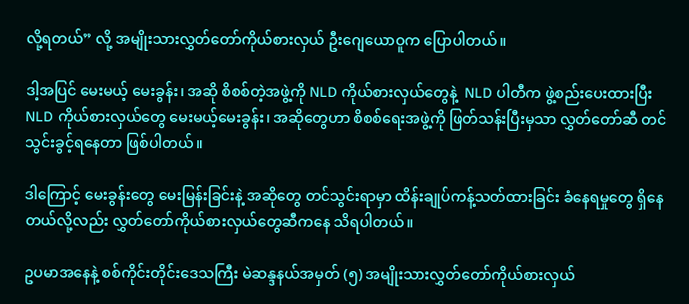လို့ရတယ်” လို့ အမျိုးသားလွှတ်တော်ကိုယ်စားလှယ် ဦးဂျေယောဝူက ပြောပါတယ်။

ဒါ့အပြင် မေးမယ့် မေးခွန်း၊ အဆို စိစစ်တဲ့အဖွဲ့ကို NLD ကိုယ်စားလှယ်တွေနဲ့  NLD ပါတီက ဖွဲ့စည်းပေးထားပြီး NLD ကိုယ်စားလှယ်တွေ မေးမယ့်မေးခွန်း၊ အဆိုတွေဟာ စိစစ်ရေးအဖွဲ့ကို ဖြတ်သန်းပြီးမှသာ လွှတ်တော်ဆီ တင်သွင်းခွင့်ရနေတာ ဖြစ်ပါတယ်။

ဒါကြောင့် မေးခွန်းတွေ မေးမြန်းခြင်းနဲ့ အဆိုတွေ တင်သွင်းရာမှာ ထိန်းချုပ်ကန့်သတ်ထားခြင်း ခံနေရမှုတွေ ရှိနေတယ်လို့လည်း လွှတ်တော်ကိုယ်စားလှယ်တွေဆီကနေ သိရပါတယ်။

ဥပမာအနေနဲ့ စစ်ကိုင်းတိုင်းဒေသကြီး မဲဆန္ဒနယ်အမှတ် (၅) အမျိုးသားလွှတ်တော်ကိုယ်စားလှယ်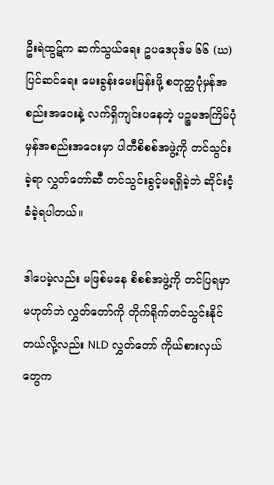ဦးရဲထွဋ်က ဆက်သွယ်ရေး ဥပဒေပုဒ်မ ၆၆ (ဃ) ပြင်ဆင်ရေး မေးခွန်းမေးမြန်းဖို့ စတုတ္ထပုံမှန်အစည်းအဝေးနဲ့ လက်ရှိကျင်းပနေတဲ့ ပဉ္စမအကြိမ်ပုံမှန်အစည်းအဝေးမှာ ပါတီစိစစ်အဖွဲ့ကို တင်သွင်းခဲ့ရာ လွှတ်တော်ဆီ တင်သွင်းခွင့်မရရှိခဲ့ဘဲ ဆိုင်းငံ့ခံခဲ့ရပါတယ်။

ဒါပေမဲ့လည်း မဖြစ်မနေ စိစစ်အဖွဲ့ကို တင်ပြရမှာ မဟုတ်ဘဲ လွှတ်တော်ကို တိုက်ရိုက်တင်သွင်းနိုင် တယ်လို့လည်း NLD လွှတ်တော် ကိုယ်စားလှယ်တွေက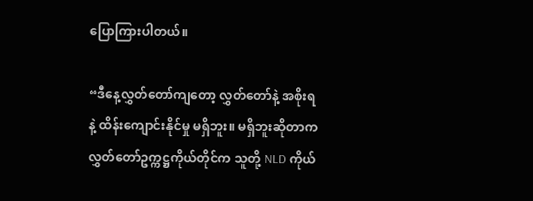ပြောကြားပါတယ်။

“ဒီနေ့လွှတ်တော်ကျတော့ လွှတ်တော်နဲ့ အစိုးရနဲ့ ထိန်းကျောင်းနိုင်မှု မရှိဘူး။ မရှိဘူးဆိုတာက လွှတ်တော်ဥက္ကဋ္ဌကိုယ်တိုင်က သူတို့ NLD ကိုယ်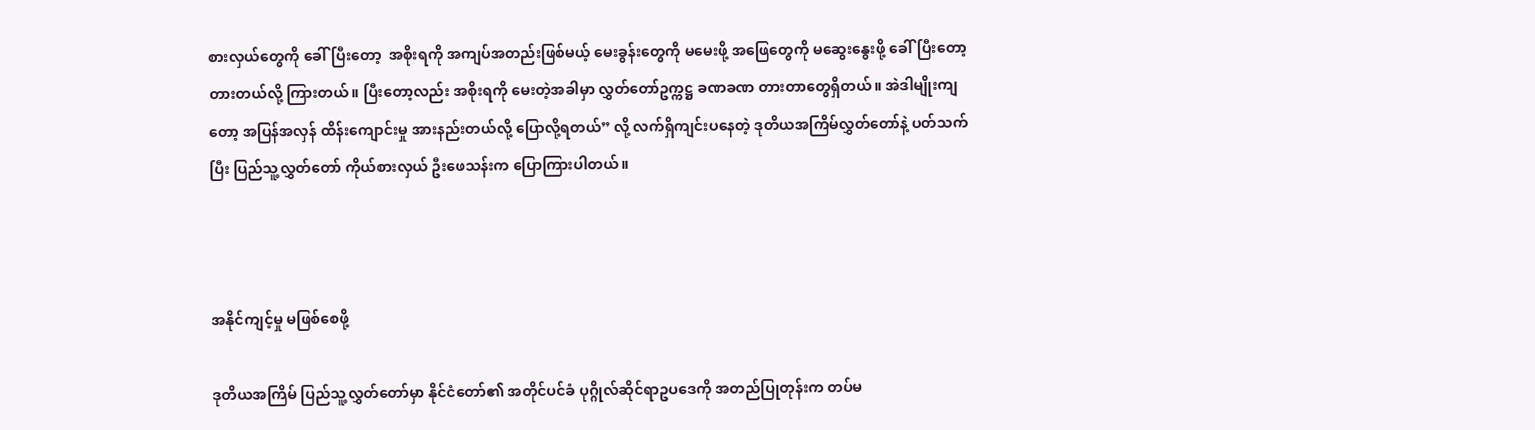စားလှယ်တွေကို ခေါ်ပြီးတော့  အစိုးရကို အကျပ်အတည်းဖြစ်မယ့် မေးခွန်းတွေကို မမေးဖို့ အဖြေတွေကို မဆွေးနွေးဖို့ ခေါ်ပြီးတော့ တားတယ်လို့ ကြားတယ်။ ပြီးတော့လည်း အစိုးရကို မေးတဲ့အခါမှာ လွှတ်တော်ဥက္ကဋ္ဌ ခဏခဏ တားတာတွေရှိတယ်။ အဲဒါမျိုးကျတော့ အပြန်အလှန် ထိန်းကျောင်းမှု အားနည်းတယ်လို့ ပြောလို့ရတယ်” လို့ လက်ရှိကျင်းပနေတဲ့ ဒုတိယအကြိမ်လွှတ်တော်နဲ့ ပတ်သက်ပြီး ပြည်သူ့လွှတ်တော် ကိုယ်စားလှယ် ဦးဖေသန်းက ပြောကြားပါတယ်။



အနိုင်ကျင့်မှု မဖြစ်စေဖို့

ဒုတိယအကြိမ် ပြည်သူ့လွှတ်တော်မှာ နိုင်ငံတော်၏ အတိုင်ပင်ခံ ပုဂ္ဂိုလ်ဆိုင်ရာဥပဒေကို အတည်ပြုတုန်းက တပ်မ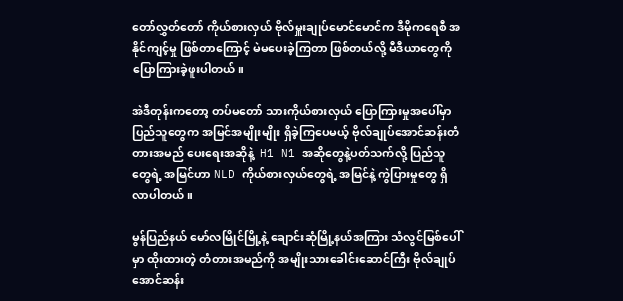တော်လွှတ်တော် ကိုယ်စားလှယ် ဗိုလ်မှူးချုပ်မောင်မောင်က ဒီမိုကရေစီ အနိုင်ကျင့်မှု ဖြစ်တာကြောင့် မဲမပေးခဲ့ကြတာ ဖြစ်တယ်လို့ မီဒီယာတွေကို ပြောကြားခဲ့ဖူးပါတယ်။

အဲဒီတုန်းကတော့ တပ်မတော် သားကိုယ်စားလှယ် ပြောကြားမှုအပေါ်မှာ ပြည်သူတွေက အမြင်အမျိုးမျိုး ရှိခဲ့ကြပေမယ့် ဗိုလ်ချုပ်အောင်ဆန်းတံတားအမည် ပေးရေးအဆိုနဲ့  H1 N1 အဆိုတွေနဲ့ပတ်သက်လို့ ပြည်သူတွေရဲ့ အမြင်ဟာ NLD ကိုယ်စားလှယ်တွေရဲ့ အမြင်နဲ့ ကွဲပြားမှုတွေ ရှိလာပါတယ်။

မွန်ပြည်နယ် မော်လမြိုင်မြို့နဲ့ ချောင်းဆုံမြို့နယ်အကြား သံလွင်မြစ်ပေါ်မှာ ထိုးထားတဲ့ တံတားအမည်ကို အမျိုးသားခေါင်းဆောင်ကြီး ဗိုလ်ချုပ်အောင်ဆန်း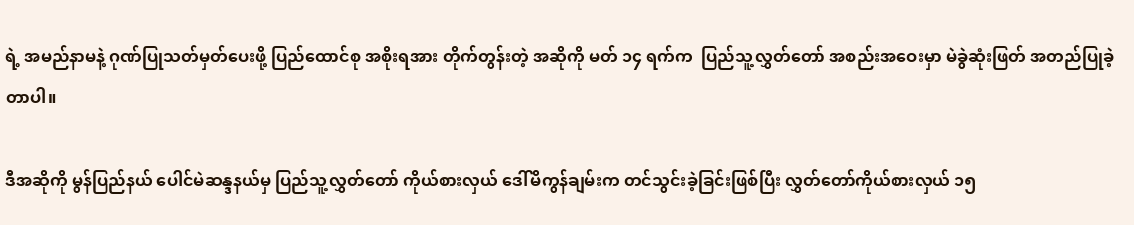ရဲ့ အမည်နာမနဲ့ ဂုဏ်ပြုသတ်မှတ်ပေးဖို့ ပြည်ထောင်စု အစိုးရအား တိုက်တွန်းတဲ့ အဆိုကို မတ် ၁၄ ရက်က  ပြည်သူ့လွှတ်တော် အစည်းအဝေးမှာ မဲခွဲဆုံးဖြတ် အတည်ပြုခဲ့တာပါ။

ဒီအဆိုကို မွန်ပြည်နယ် ပေါင်မဲဆန္ဒနယ်မှ ပြည်သူ့လွှတ်တော် ကိုယ်စားလှယ် ဒေါ်မိကွန်ချမ်းက တင်သွင်းခဲ့ခြင်းဖြစ်ပြီး လွှတ်တော်ကိုယ်စားလှယ် ၁၅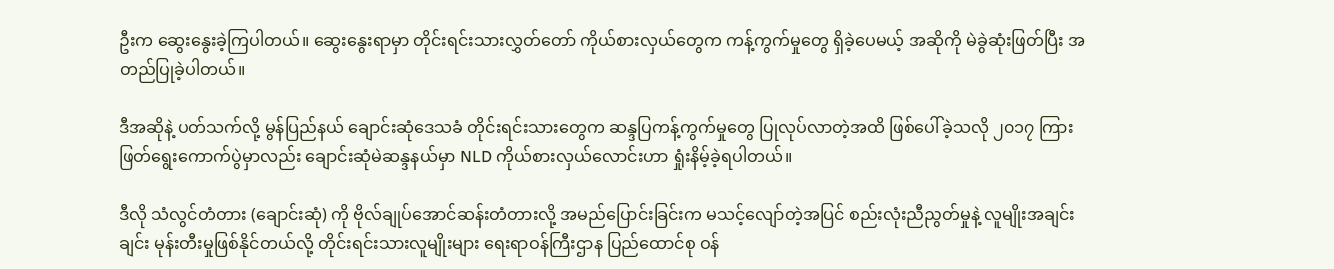ဦးက ဆွေးနွေးခဲ့ကြပါတယ်။ ဆွေးနွေးရာမှာ တိုင်းရင်းသားလွှတ်တော် ကိုယ်စားလှယ်တွေက ကန့်ကွက်မှုတွေ ရှိခဲ့ပေမယ့် အဆိုကို မဲခွဲဆုံးဖြတ်ပြီး အတည်ပြုခဲ့ပါတယ်။

ဒီအဆိုနဲ့ ပတ်သက်လို့ မွန်ပြည်နယ် ချောင်းဆုံဒေသခံ တိုင်းရင်းသားတွေက ဆန္ဒပြကန့်ကွက်မှုတွေ ပြုလုပ်လာတဲ့အထိ ဖြစ်ပေါ်ခဲ့သလို ၂၀၁၇ ကြားဖြတ်ရွေးကောက်ပွဲမှာလည်း ချောင်းဆုံမဲဆန္ဒနယ်မှာ NLD ကိုယ်စားလှယ်လောင်းဟာ ရှုံးနိမ့်ခဲ့ရပါတယ်။

ဒီလို သံလွင်တံတား (ချောင်းဆုံ) ကို ဗိုလ်ချုပ်အောင်ဆန်းတံတားလို့ အမည်ပြောင်းခြင်းက မသင့်လျော်တဲ့အပြင် စည်းလုံးညီညွတ်မှုနဲ့ လူမျိုးအချင်းချင်း မုန်းတီးမှုဖြစ်နိုင်တယ်လို့ တိုင်းရင်းသားလူမျိုးများ ရေးရာဝန်ကြီးဌာန ပြည်ထောင်စု ဝန်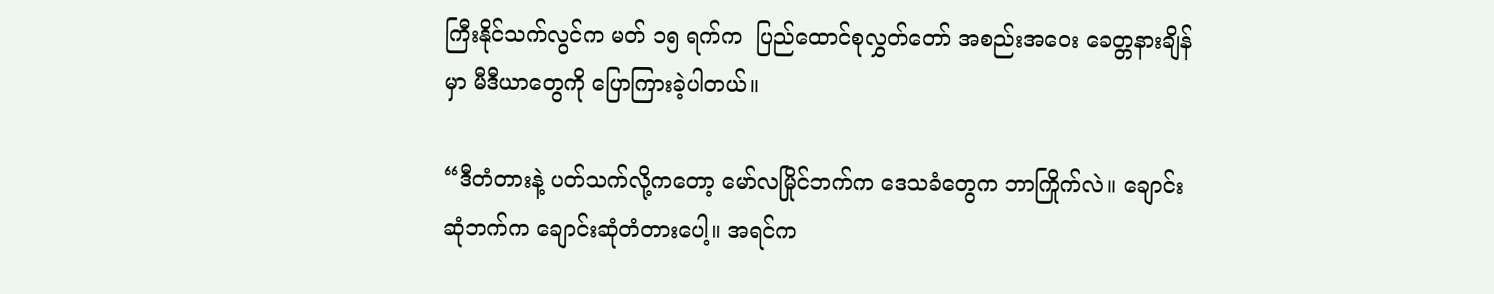ကြီးနိုင်သက်လွင်က မတ် ၁၅ ရက်က  ပြည်ထောင်စုလွှတ်တော် အစည်းအဝေး ခေတ္တနားချိန်မှာ မီဒီယာတွေကို ပြောကြားခဲ့ပါတယ်။

“ဒီတံတားနဲ့ ပတ်သက်လို့ကတော့ မော်လမြိုင်ဘက်က ဒေသခံတွေက ဘာကြိုက်လဲ။ ချောင်းဆုံဘက်က ချောင်းဆုံတံတားပေါ့။ အရင်က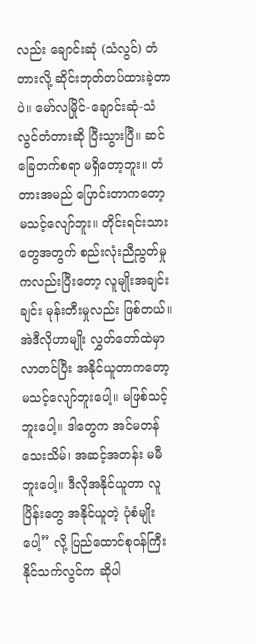လည်း ချောင်းဆုံ (သံလွင်) တံတားလို့ ဆိုင်းဘုတ်တပ်ထားခဲ့တာပဲ။ မော်လမြိုင်-ချောင်းဆုံ-သံလွင်တံတားဆို ပြီးသွားပြီ။ ဆင် ခြေတက်စရာ မရှိတော့ဘူး။ တံတားအမည် ပြောင်းတာကတော့ မသင့်လျော်ဘူး။ တိုင်းရင်းသားတွေအတွက် စည်းလုံးညီညွတ်မှုကလည်းပြီးတော့ လူမျိုးအချင်းချင်း မုန်းတီးမှုလည်း ဖြစ်တယ်။ အဲဒီလိုဟာမျိုး လွှတ်တော်ထဲမှာလာတင်ပြီး အနိုင်ယူတာကတော့ မသင့်လျော်ဘူးပေါ့။ မဖြစ်သင့်ဘူးပေါ့။ ဒါတွေက အင်မတန်သေးသိမ်၊ အဆင့်အတန်း မမီဘူးပေါ့။ ဒီလိုအနိုင်ယူတာ လူပြိန်းတွေ အနိုင်ယူတဲ့ ပုံစံမျိုးပေါ့” လို့ ပြည်ထောင်စုဝန်ကြီး နိုင်သက်လွင်က ဆိုပါ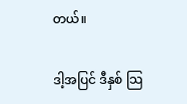တယ်။

ဒါ့အပြင် ဒီနှစ် သြ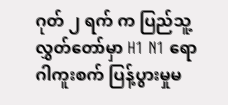ဂုတ် ၂ ရက် က ပြည်သူ့လွှတ်တော်မှာ H1 N1 ရောဂါကူးစက် ပြန့်ပွားမှုမ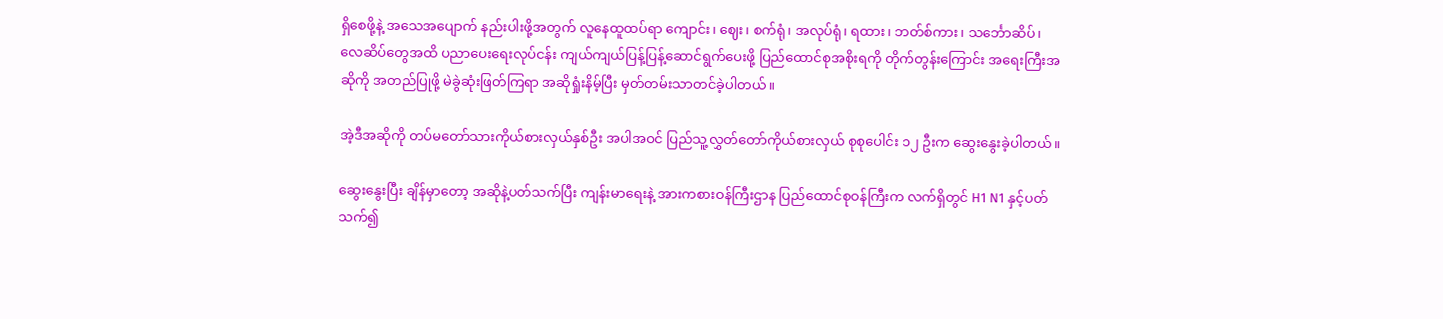ရှိစေဖို့နဲ့ အသေအပျောက် နည်းပါးဖို့အတွက် လူနေထူထပ်ရာ ကျောင်း၊ ဈေး၊ စက်ရုံ၊ အလုပ်ရုံ၊ ရထား၊ ဘတ်စ်ကား၊ သင်္ဘောဆိပ်၊ လေဆိပ်တွေအထိ ပညာပေးရေးလုပ်ငန်း ကျယ်ကျယ်ပြန့်ပြန့်ဆောင်ရွက်ပေးဖို့ ပြည်ထောင်စုအစိုးရကို တိုက်တွန်းကြောင်း အရေးကြီးအဆိုကို အတည်ပြုဖို့ မဲခွဲဆုံးဖြတ်ကြရာ အဆိုရှုံးနိမ့်ပြီး မှတ်တမ်းသာတင်ခဲ့ပါတယ်။

အဲ့ဒီအဆိုကို တပ်မတော်သားကိုယ်စားလှယ်နှစ်ဦး အပါအဝင် ပြည်သူ့လွှတ်တော်ကိုယ်စားလှယ် စုစုပေါင်း ၁၂ ဦးက ဆွေးနွေးခဲ့ပါတယ်။

ဆွေးနွေးပြီး ချိန်မှာတော့ အဆိုနဲ့ပတ်သက်ပြီး ကျန်းမာရေးနဲ့ အားကစားဝန်ကြီးဌာန ပြည်ထောင်စုဝန်ကြီးက လက်ရှိတွင် H1 N1 နှင့်ပတ်သက်၍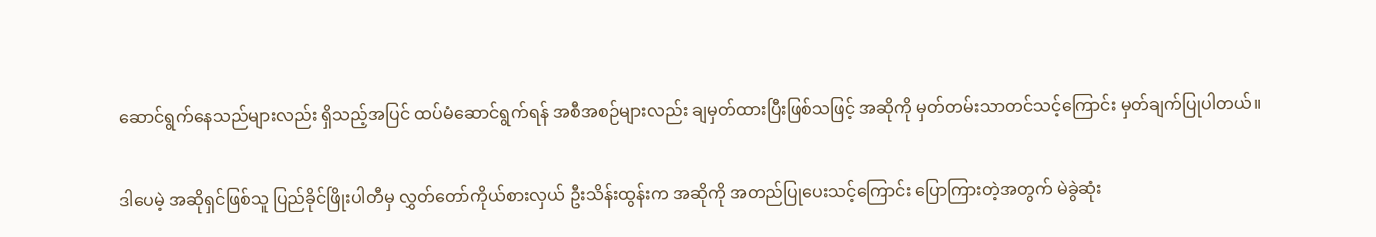ဆောင်ရွက်နေသည်များလည်း ရှိသည့်အပြင် ထပ်မံဆောင်ရွက်ရန် အစီအစဉ်များလည်း ချမှတ်ထားပြီးဖြစ်သဖြင့် အဆိုကို မှတ်တမ်းသာတင်သင့်ကြောင်း မှတ်ချက်ပြုပါတယ်။

ဒါပေမဲ့ အဆိုရှင်ဖြစ်သူ ပြည်ခိုင်ဖြိုးပါတီမှ လွှတ်တော်ကိုယ်စားလှယ် ဦးသိန်းထွန်းက အဆိုကို အတည်ပြုပေးသင့်ကြောင်း ပြောကြားတဲ့အတွက် မဲခွဲဆုံး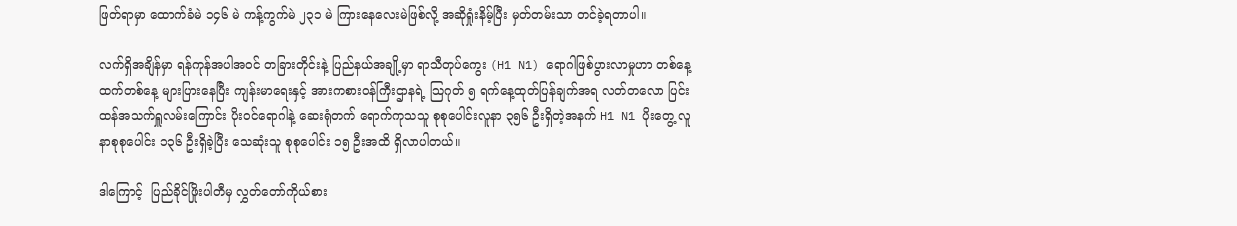ဖြတ်ရာမှာ ထောက်ခံမဲ ၁၄၆ မဲ ကန့်ကွက်မဲ ၂၃၁ မဲ ကြားနေလေးမဲဖြစ်လို့ အဆိုရှုံးနိမ့်ပြီး မှတ်တမ်းသာ တင်ခဲ့ရတာပါ။

လက်ရှိအချိန်မှာ ရန်ကုန်အပါအဝင် တခြားတိုင်းနဲ့ ပြည်နယ်အချို့မှာ ရာသီတုပ်ကွေး (H1 N1) ရောဂါဖြစ်ပွားလာမှုဟာ တစ်နေ့ထက်တစ်နေ့ များပြားနေပြီး ကျန်းမာရေးနှင့် အားကစားဝန်ကြီးဌာနရဲ့ သြဂုတ် ၅ ရက်နေ့ထုတ်ပြန်ချက်အရ လတ်တလော ပြင်းထန်အသက်ရှူလမ်းကြောင်း ပိုးဝင်ရောဂါနဲ့ ဆေးရုံတက် ရောက်ကုသသူ စုစုပေါင်းလူနာ ၃၅၆ ဦးရှိတဲ့အနက် H1 N1 ပိုးတွေ့ လူနာစုစုပေါင်း ၁၃၆ ဦးရှိခဲ့ပြီး သေဆုံးသူ စုစုပေါင်း ၁၅ ဦးအထိ ရှိလာပါတယ်။

ဒါကြောင့်  ပြည်ခိုင်ဖြိုးပါတီမှ လွှတ်တော်ကိုယ်စား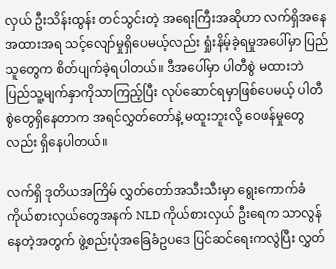လှယ် ဦးသိန်းထွန်း တင်သွင်းတဲ့ အရေးကြီးအဆိုဟာ လက်ရှိအနေအထားအရ သင့်လျော်မှုရှိပေမယ့်လည်း ရှုံးနိမ့်ခဲ့ရမှုအပေါ်မှာ ပြည်သူတွေက စိတ်ပျက်ခဲ့ရပါတယ်။ ဒီအပေါ်မှာ ပါတီစွဲ မထားဘဲ ပြည်သူ့မျက်နှာကိုသာကြည့်ပြီး လုပ်ဆောင်ရမှာဖြစ်ပေမယ့် ပါတီစွဲတွေရှိနေတာက အရင်လွှတ်တော်နဲ့ မထူးဘူးလို့ ဝေဖန်မှုတွေလည်း ရှိနေပါတယ်။

လက်ရှိ ဒုတိယအကြိမ် လွှတ်တော်အသီးသီးမှာ ရွေးကောက်ခံ ကိုယ်စားလှယ်တွေအနက် NLD ကိုယ်စားလှယ် ဦးရေက သာလွန်နေတဲ့အတွက် ဖွဲ့စည်းပုံအခြေခံဥပဒေ ပြင်ဆင်ရေးကလွဲပြီး လွှတ်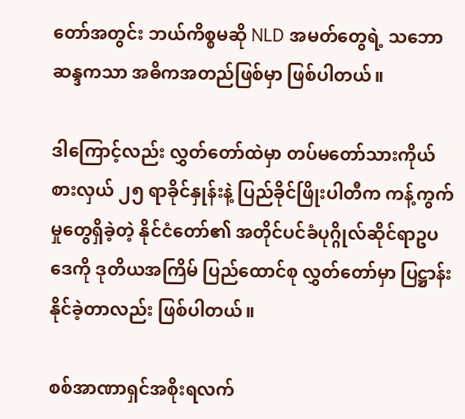တော်အတွင်း ဘယ်ကိစ္စမဆို NLD အမတ်တွေရဲ့ သဘောဆန္ဒကသာ အဓိကအတည်ဖြစ်မှာ ဖြစ်ပါတယ်။

ဒါကြောင့်လည်း လွှတ်တော်ထဲမှာ တပ်မတော်သားကိုယ်စားလှယ် ၂၅ ရာခိုင်နှုန်းနဲ့ ပြည်ခိုင်ဖြိုးပါတီက ကန့်ကွက်မှုတွေရှိခဲ့တဲ့ နိုင်ငံတော်၏ အတိုင်ပင်ခံပုဂ္ဂိုလ်ဆိုင်ရာဥပဒေကို ဒုတိယအကြိမ် ပြည်ထောင်စု လွှတ်တော်မှာ ပြဋ္ဌာန်းနိုင်ခဲ့တာလည်း ဖြစ်ပါတယ်။

စစ်အာဏာရှင်အစိုးရလက်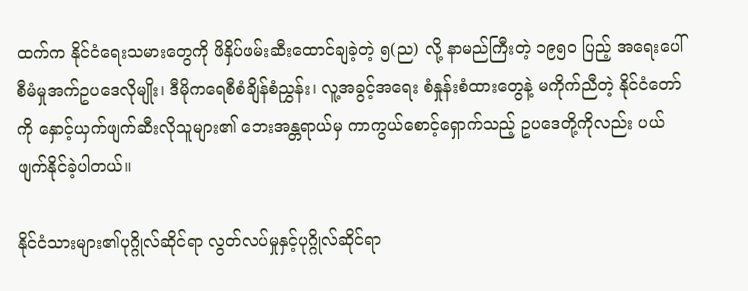ထက်က နိုင်ငံရေးသမားတွေကို ဖိနှိပ်ဖမ်းဆီးထောင်ချခဲ့တဲ့ ၅(ည) လို့ နာမည်ကြီးတဲ့ ၁၉၅၀ ပြည့် အရေးပေါ် စီမံမှုအက်ဥပဒေလိုမျိုး၊ ဒီမိုကရေစီစံချိန်စံညွှန်း၊ လူ့အခွင့်အရေး စံနှုန်းစံထားတွေနဲ့ မကိုက်ညီတဲ့ နိုင်ငံတော်ကို နှောင့်ယှက်ဖျက်ဆီးလိုသူများ၏ ဘေးအန္တရာယ်မှ ကာကွယ်စောင့်ရှောက်သည့် ဥပဒေတို့ကိုလည်း ပယ်ဖျက်နိုင်ခဲ့ပါတယ်။

နိုင်ငံသားများ၏ပုဂ္ဂိုလ်ဆိုင်ရာ လွတ်လပ်မှုနှင့်ပုဂ္ဂိုလ်ဆိုင်ရာ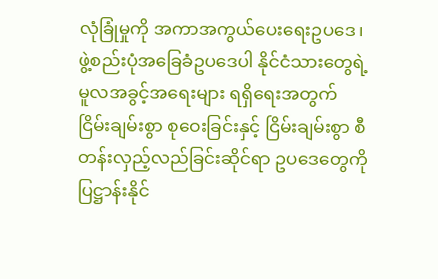လုံခြုံမှုကို အကာအကွယ်ပေးရေးဥပဒေ၊  ဖွဲ့စည်းပုံအခြေခံဥပဒေပါ နိုင်ငံသားတွေရဲ့ မူလအခွင့်အရေးများ ရရှိရေးအတွက် ငြိမ်းချမ်းစွာ စုဝေးခြင်းနှင့် ငြိမ်းချမ်းစွာ စီတန်းလှည့်လည်ခြင်းဆိုင်ရာ ဥပဒေတွေကို ပြဋ္ဌာန်းနိုင်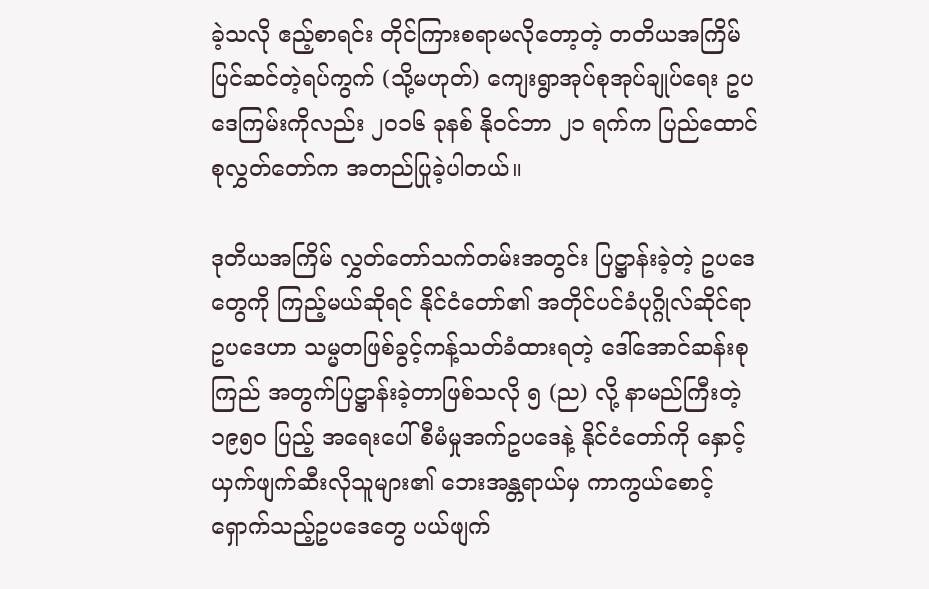ခဲ့သလို ဧည့်စာရင်း တိုင်ကြားစရာမလိုတော့တဲ့ တတိယအကြိမ် ပြင်ဆင်တဲ့ရပ်ကွက် (သို့မဟုတ်) ကျေးရွာအုပ်စုအုပ်ချုပ်ရေး ဥပဒေကြမ်းကိုလည်း ၂၀၁၆ ခုနစ် နိုဝင်ဘာ ၂၁ ရက်က ပြည်ထောင်စုလွှတ်တော်က အတည်ပြုခဲ့ပါတယ်။

ဒုတိယအကြိမ် လွှတ်တော်သက်တမ်းအတွင်း ပြဋ္ဌာန်းခဲ့တဲ့ ဥပဒေတွေကို ကြည့်မယ်ဆိုရင် နိုင်ငံတော်၏ အတိုင်ပင်ခံပုဂ္ဂိုလ်ဆိုင်ရာ ဥပဒေဟာ သမ္မတဖြစ်ခွင့်ကန့်သတ်ခံထားရတဲ့ ဒေါ်အောင်ဆန်းစုကြည် အတွက်ပြဋ္ဌာန်းခဲ့တာဖြစ်သလို ၅ (ည) လို့ နာမည်ကြီးတဲ့ ၁၉၅၀ ပြည့် အရေးပေါ် စီမံမှုအက်ဥပဒေနဲ့ နိုင်ငံတော်ကို နှောင့်ယှက်ဖျက်ဆီးလိုသူများ၏ ဘေးအန္တရာယ်မှ ကာကွယ်စောင့်ရှောက်သည့်ဥပဒေတွေ ပယ်ဖျက်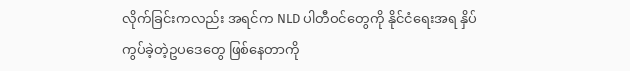လိုက်ခြင်းကလည်း အရင်က NLD ပါတီဝင်တွေကို နိုင်ငံရေးအရ နှိပ်ကွပ်ခဲ့တဲ့ဥပဒေတွေ ဖြစ်နေတာကို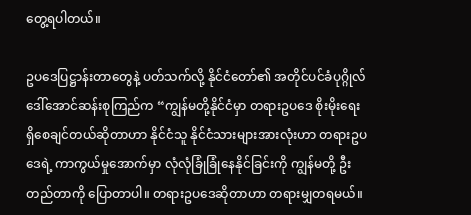တွေ့ရပါတယ်။

ဥပဒေပြဋ္ဌာန်းတာတွေနဲ့ ပတ်သက်လို့ နိုင်ငံတော်၏ အတိုင်ပင်ခံပုဂ္ဂိုလ် ဒေါ်အောင်ဆန်းစုကြည်က “ကျွန်မတို့နိုင်ငံမှာ တရားဥပဒေ စိုးမိုးရေးရှိစေချင်တယ်ဆိုတာဟာ နိုင်ငံသူ နိုင်ငံသားများအားလုံးဟာ တရားဥပဒေရဲ့ ကာကွယ်မှုအောက်မှာ လုံလုံခြုံခြုံနေနိုင်ခြင်းကို ကျွန်မတို့ ဦးတည်တာကို ပြောတာပါ။ တရားဥပဒေဆိုတာဟာ တရားမျှတရမယ်။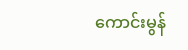ကောင်းမွန်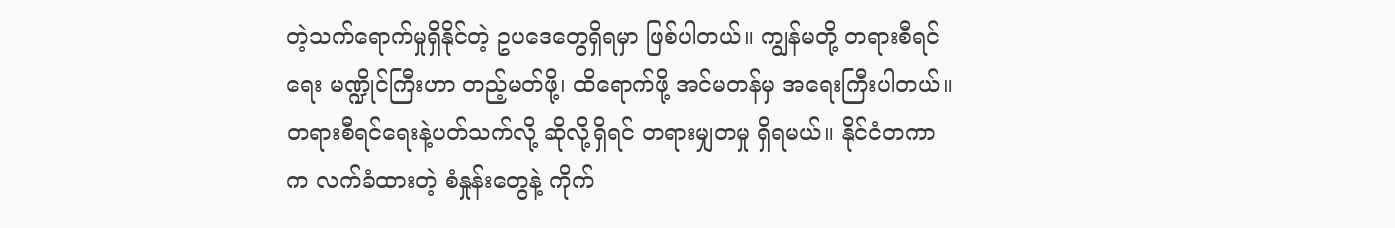တဲ့သက်ရောက်မှုရှိနိုင်တဲ့ ဥပဒေတွေရှိရမှာ ဖြစ်ပါတယ်။ ကျွန်မတို့ တရားစီရင်ရေး မဏ္ဍိုင်ကြီးဟာ တည့်မတ်ဖို့၊ ထိရောက်ဖို့ အင်မတန်မှ အရေးကြီးပါတယ်။ တရားစီရင်ရေးနဲ့ပတ်သက်လို့ ဆိုလို့ရှိရင် တရားမျှတမှု ရှိရမယ်။ နိုင်ငံတကာက လက်ခံထားတဲ့ စံနှုန်းတွေနဲ့ ကိုက်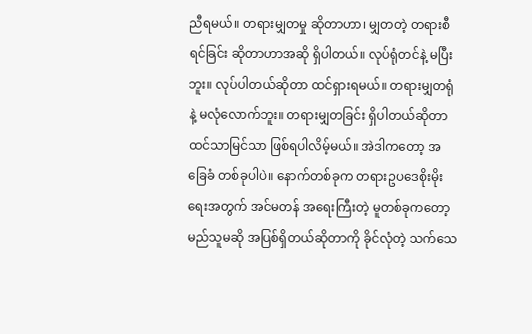ညီရမယ်။ တရားမျှတမှု ဆိုတာဟာ၊ မျှတတဲ့ တရားစီရင်ခြင်း ဆိုတာဟာအဆို ရှိပါတယ်။ လုပ်ရုံတင်နဲ့ မပြီးဘူး။ လုပ်ပါတယ်ဆိုတာ ထင်ရှားရမယ်။ တရားမျှတရုံနဲ့ မလုံလောက်ဘူး။ တရားမျှတခြင်း ရှိပါတယ်ဆိုတာ ထင်သာမြင်သာ ဖြစ်ရပါလိမ့်မယ်။ အဲဒါကတော့ အခြေခံ တစ်ခုပါပဲ။ နောက်တစ်ခုက တရားဥပဒေစိုးမိုးရေးအတွက် အင်မတန် အရေးကြီးတဲ့ မူတစ်ခုကတော့ မည်သူမဆို အပြစ်ရှိတယ်ဆိုတာကို ခိုင်လုံတဲ့ သက်သေ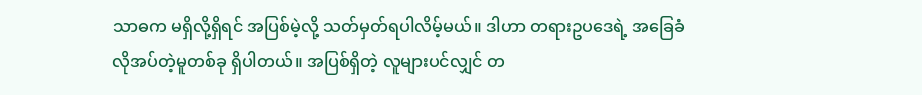သာဓက မရှိလို့ရှိရင် အပြစ်မဲ့လို့ သတ်မှတ်ရပါလိမ့်မယ်။ ဒါဟာ တရားဥပဒေရဲ့ အခြေခံလိုအပ်တဲ့မူတစ်ခု ရှိပါတယ်။ အပြစ်ရှိတဲ့ လူများပင်လျှင် တ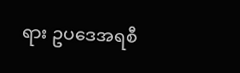ရား ဥပဒေအရစီ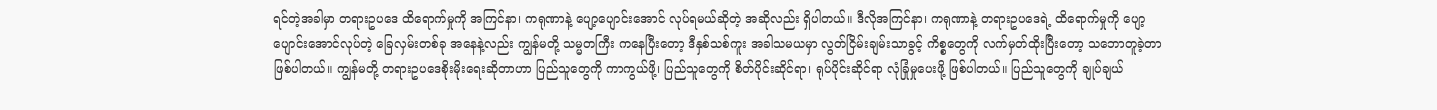ရင်တဲ့အခါမှာ တရားဥပဒေ ထိရောက်မှုကို အကြင်နာ၊ ကရုဏာနဲ့ ပျော့ပျောင်းအောင် လုပ်ရမယ်ဆိုတဲ့ အဆိုလည်း ရှိပါတယ်။ ဒီလိုအကြင်နာ၊ ကရုဏာနဲ့ တရားဥပဒေရဲ့ ထိရောက်မှုကို ပျော့ပျောင်းအောင်လုပ်တဲ့ ခြေလှမ်းတစ်ခု အနေနဲ့လည်း ကျွန်မတို့ သမ္မတကြီး ကနေပြီးတော့ ဒီနှစ်သစ်ကူး အခါသမယမှာ လွတ်ငြိမ်းချမ်းသာခွင့် ကိစ္စတွေကို လက်မှတ်ထိုးပြီးတော့ သဘောတူခဲ့တာ ဖြစ်ပါတယ်။ ကျွန်မတို့ တရားဥပဒေစိုးမိုးရေးဆိုတာဟာ ပြည်သူတွေကို ကာကွယ်ဖို့၊ ပြည်သူတွေကို စိတ်ပိုင်းဆိုင်ရာ၊ ရုပ်ပိုင်းဆိုင်ရာ လုံခြုံမှုပေးဖို့ ဖြစ်ပါတယ်။ ပြည်သူတွေကို ချုပ်ချယ်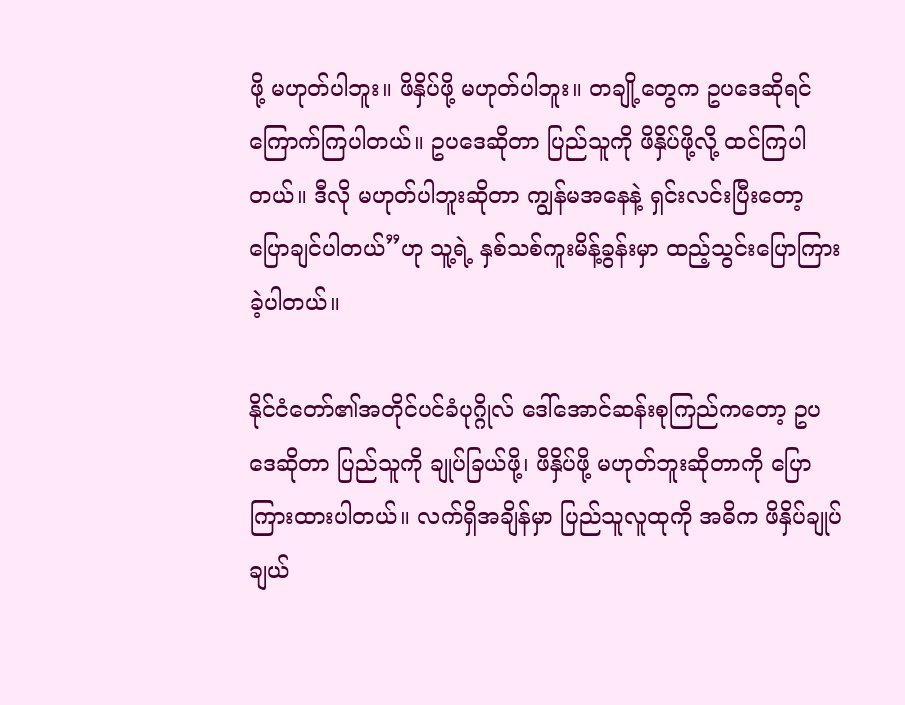ဖို့ မဟုတ်ပါဘူး။ ဖိနှိပ်ဖို့ မဟုတ်ပါဘူး။ တချို့တွေက ဥပဒေဆိုရင် ကြောက်ကြပါတယ်။ ဥပဒေဆိုတာ ပြည်သူကို ဖိနှိပ်ဖို့လို့ ထင်ကြပါတယ်။ ဒီလို မဟုတ်ပါဘူးဆိုတာ ကျွန်မအနေနဲ့ ရှင်းလင်းပြီးတော့ ပြောချင်ပါတယ်”ဟု သူ့ရဲ့ နှစ်သစ်ကူးမိန့်ခွန်းမှာ ထည့်သွင်းပြောကြားခဲ့ပါတယ်။

နိုင်ငံတော်၏အတိုင်ပင်ခံပုဂ္ဂိုလ် ဒေါ်အောင်ဆန်းစုကြည်ကတော့ ဥပဒေဆိုတာ ပြည်သူကို ချုပ်ခြယ်ဖို့၊ ဖိနှိပ်ဖို့ မဟုတ်ဘူးဆိုတာကို ပြောကြားထားပါတယ်။ လက်ရှိအချိန်မှာ ပြည်သူလူထုကို အဓိက ဖိနှိပ်ချုပ်ချယ်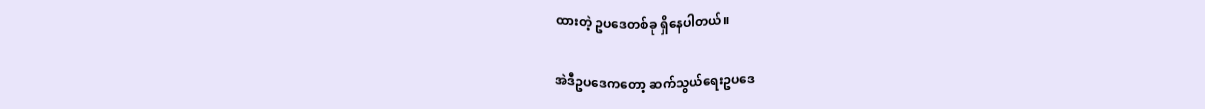ထားတဲ့ ဥပဒေတစ်ခု ရှိနေပါတယ်။

အဲဒီဥပဒေကတော့ ဆက်သွယ်ရေးဥပဒေ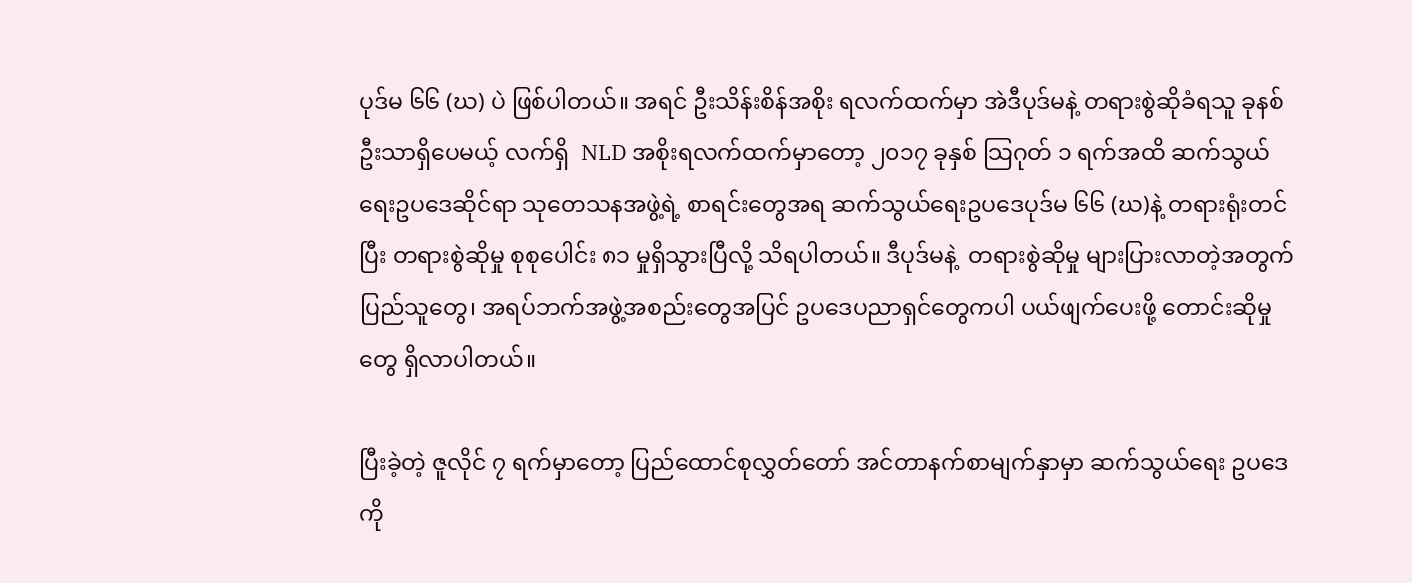ပုဒ်မ ၆၆ (ဃ) ပဲ ဖြစ်ပါတယ်။ အရင် ဦးသိန်းစိန်အစိုး ရလက်ထက်မှာ အဲဒီပုဒ်မနဲ့ တရားစွဲဆိုခံရသူ ခုနစ်ဦးသာရှိပေမယ့် လက်ရှိ  NLD အစိုးရလက်ထက်မှာတော့ ၂၀၁၇ ခုနှစ် သြဂုတ် ၁ ရက်အထိ ဆက်သွယ်ရေးဥပဒေဆိုင်ရာ သုတေသနအဖွဲ့ရဲ့ စာရင်းတွေအရ ဆက်သွယ်ရေးဥပဒေပုဒ်မ ၆၆ (ဃ)နဲ့ တရားရုံးတင်ပြီး တရားစွဲဆိုမှု စုစုပေါင်း ၈၁ မှုရှိသွားပြီလို့ သိရပါတယ်။ ဒီပုဒ်မနဲ့  တရားစွဲဆိုမှု များပြားလာတဲ့အတွက် ပြည်သူတွေ၊ အရပ်ဘက်အဖွဲ့အစည်းတွေအပြင် ဥပဒေပညာရှင်တွေကပါ ပယ်ဖျက်ပေးဖို့ တောင်းဆိုမှုတွေ ရှိလာပါတယ်။

ပြီးခဲ့တဲ့ ဇူလိုင် ၇ ရက်မှာတော့ ပြည်ထောင်စုလွှတ်တော် အင်တာနက်စာမျက်နှာမှာ ဆက်သွယ်ရေး ဥပဒေကို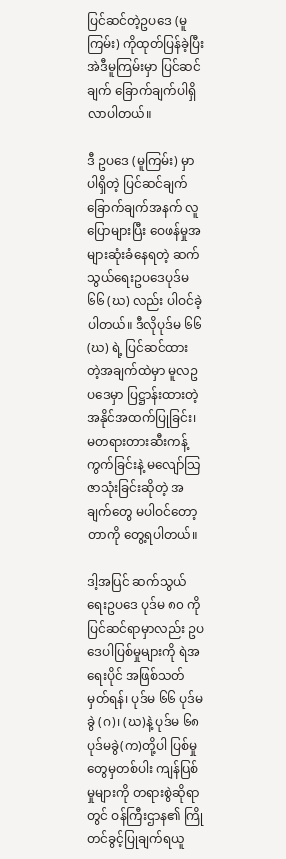ပြင်ဆင်တဲ့ဥပဒေ (မူကြမ်း) ကိုထုတ်ပြန်ခဲ့ပြီး အဲဒီမူကြမ်းမှာ ပြင်ဆင်ချက် ခြောက်ချက်ပါရှိလာပါတယ်။

ဒီ ဥပဒေ (မူကြမ်း) မှာ ပါရှိတဲ့ ပြင်ဆင်ချက် ခြောက်ချက်အနက် လူပြောများပြီး ဝေဖန်မှုအများဆုံးခံနေရတဲ့ ဆက်သွယ်ရေးဥပဒေပုဒ်မ ၆၆ (ဃ) လည်း ပါဝင်ခဲ့ပါတယ်။ ဒီလိုပုဒ်မ ၆၆ (ဃ) ရဲ့ ပြင်ဆင်ထား တဲ့အချက်ထဲမှာ မူလဥပဒေမှာ ပြဋ္ဌာန်းထားတဲ့ အနိုင်အထက်ပြုခြင်း၊ မတရားတားဆီးကန့်ကွက်ခြင်းနဲ့ မလျော်သြဇာသုံးခြင်းဆိုတဲ့ အချက်တွေ မပါဝင်တော့တာကို တွေ့ရပါတယ်။

ဒါ့အပြင် ဆက်သွယ်ရေးဥပဒေ ပုဒ်မ ၈၀ ကို ပြင်ဆင်ရာမှာလည်း ဥပဒေပါပြစ်မှုများကို ရဲအရေးပိုင် အဖြစ်သတ်မှတ်ရန်၊ ပုဒ်မ ၆၆ ပုဒ်မ ခွဲ (ဂ)၊ (ဃ)နဲ့ ပုဒ်မ ၆၈ ပုဒ်မခွဲ(က)တို့ပါ ပြစ်မှုတွေမှတစ်ပါး ကျန်ပြစ်မှုများကို တရားစွဲဆိုရာတွင် ဝန်ကြီးဌာန၏ ကြိုတင်ခွင့်ပြုချက်ရယူ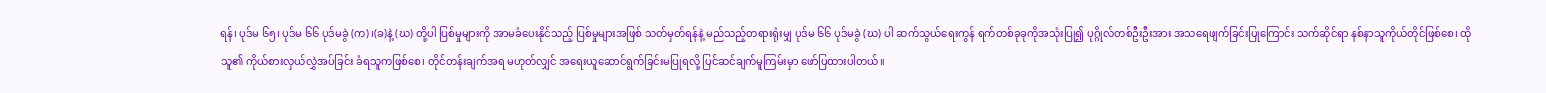ရန်၊ ပုဒ်မ ၆၅၊ ပုဒ်မ ၆၆ ပုဒ်မခွဲ (က)၊(ခ)နဲ့ (ဃ) တို့ပါ ပြစ်မှုများကို အာမခံပေးနိုင်သည့် ပြစ်မှုများအဖြစ် သတ်မှတ်ရန်နဲ့ မည်သည့်တရားရုံးမျှ ပုဒ်မ ၆၆ ပုဒ်မခွဲ (ဃ) ပါ ဆက်သွယ်ရေးကွန် ရက်တစ်ခုခုကိုအသုံးပြု၍ ပုဂ္ဂိုလ်တစ်ဦးဦးအား အသရေဖျက်ခြင်းပြုကြောင်း သက်ဆိုင်ရာ နစ်နာသူကိုယ်တိုင်ဖြစ်စေ၊ ထိုသူ၏ ကိုယ်စားလှယ်လွှဲအပ်ခြင်း ခံရသူကဖြစ်စေ၊ တိုင်တန်းချက်အရ မဟုတ်လျှင် အရေးယူဆောင်ရွက်ခြင်းမပြုရလို့ ပြင်ဆင်ချက်မူကြမ်းမှာ ဖော်ပြထားပါတယ်။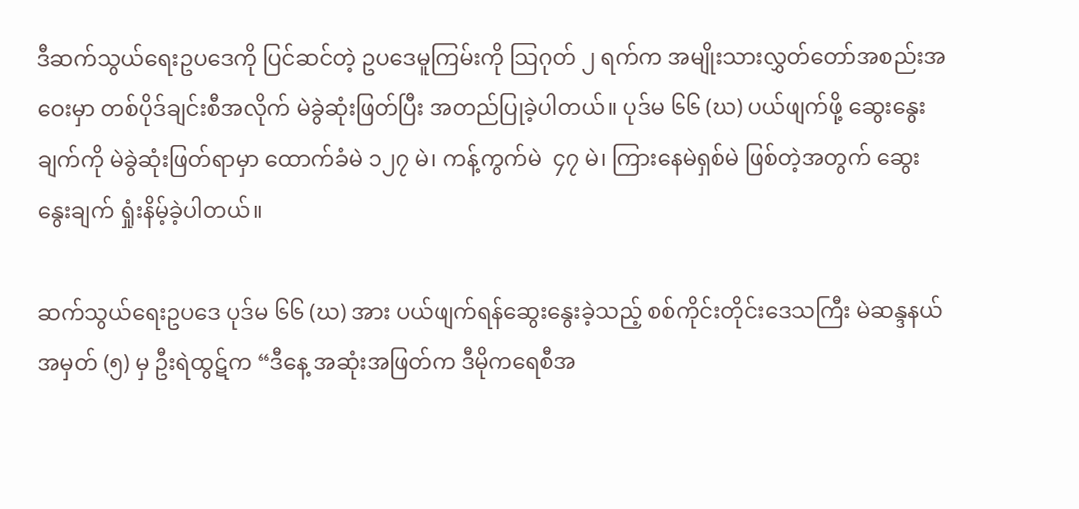ဒီဆက်သွယ်ရေးဥပဒေကို ပြင်ဆင်တဲ့ ဥပဒေမူကြမ်းကို သြဂုတ် ၂ ရက်က အမျိုးသားလွှတ်တော်အစည်းအဝေးမှာ တစ်ပိုဒ်ချင်းစီအလိုက် မဲခွဲဆုံးဖြတ်ပြီး အတည်ပြုခဲ့ပါတယ်။ ပုဒ်မ ၆၆ (ဃ) ပယ်ဖျက်ဖို့ ဆွေးနွေးချက်ကို မဲခွဲဆုံးဖြတ်ရာမှာ ထောက်ခံမဲ ၁၂၇ မဲ၊ ကန့်ကွက်မဲ  ၄၇ မဲ၊ ကြားနေမဲရှစ်မဲ ဖြစ်တဲ့အတွက် ဆွေးနွေးချက် ရှုံးနိမ့်ခဲ့ပါတယ်။

ဆက်သွယ်ရေးဥပဒေ ပုဒ်မ ၆၆ (ဃ) အား ပယ်ဖျက်ရန်ဆွေးနွေးခဲ့သည့် စစ်ကိုင်းတိုင်းဒေသကြီး မဲဆန္ဒနယ်အမှတ် (၅) မှ ဦးရဲထွဋ်က “ဒီနေ့ အဆုံးအဖြတ်က ဒီမိုကရေစီအ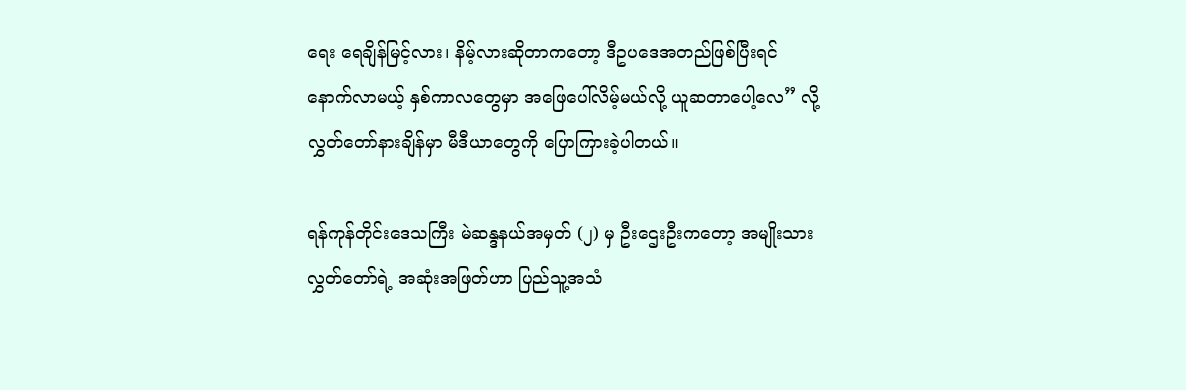ရေး ရေချိန်မြင့်လား၊ နိမ့်လားဆိုတာကတော့ ဒီဥပဒေအတည်ဖြစ်ပြီးရင် နောက်လာမယ့် နှစ်ကာလတွေမှာ အဖြေပေါ်လိမ့်မယ်လို့ ယူဆတာပေါ့လေ” လို့ လွှတ်တော်နားချိန်မှာ မီဒီယာတွေကို ပြောကြားခဲ့ပါတယ်။

ရန်ကုန်တိုင်းဒေသကြီး မဲဆန္ဒနယ်အမှတ် (၂) မှ ဦးဌေးဦးကတော့ အမျိုးသားလွှတ်တော်ရဲ့ အဆုံးအဖြတ်ဟာ ပြည်သူ့အသံ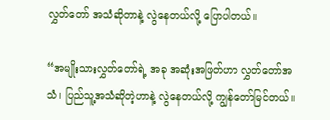လွှတ်တော် အသံဆိုတာနဲ့ လွဲနေတယ်လို့ ပြောပါတယ်။

“အမျိုးသားလွှတ်တော်ရဲ့ အခု အဆုံးအဖြတ်ဟာ လွှတ်တော်အသံ၊ ပြည်သူ့အသံဆိုတဲ့ဟာနဲ့ လွဲနေတယ်လို့ ကျွန်တော်မြင်တယ်။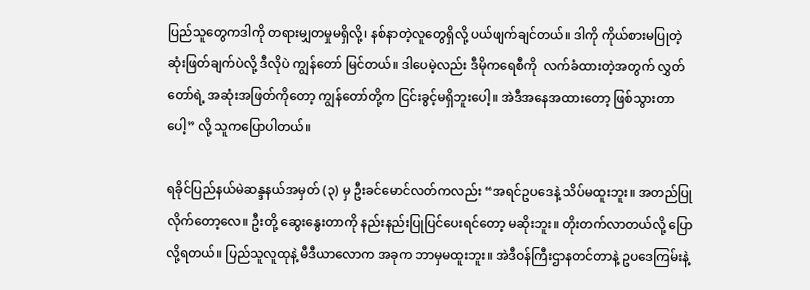ပြည်သူတွေကဒါကို တရားမျှတမှုမရှိလို့၊ နစ်နာတဲ့လူတွေရှိလို့ ပယ်ဖျက်ချင်တယ်။ ဒါကို ကိုယ်စားမပြုတဲ့ ဆုံးဖြတ်ချက်ပဲလို့ ဒီလိုပဲ ကျွန်တော် မြင်တယ်။ ဒါပေမဲ့လည်း ဒီမိုကရေစီကို  လက်ခံထားတဲ့အတွက် လွှတ်တော်ရဲ့ အဆုံးအဖြတ်ကိုတော့ ကျွန်တော်တို့က ငြင်းခွင့်မရှိဘူးပေါ့။ အဲဒီအနေအထားတော့ ဖြစ်သွားတာပေါ့” လို့ သူကပြောပါတယ်။

ရခိုင်ပြည်နယ်မဲဆန္ဒနယ်အမှတ် (၃) မှ ဦးခင်မောင်လတ်ကလည်း “အရင်ဥပဒေနဲ့ သိပ်မထူးဘူး။ အတည်ပြုလိုက်တော့လေ။ ဦးတို့ ဆွေးနွေးတာကို နည်းနည်းပြုပြင်ပေးရင်တော့ မဆိုးဘူး။ တိုးတက်လာတယ်လို့ ပြောလို့ရတယ်။ ပြည်သူလူထုနဲ့ မီဒီယာလောက အခုက ဘာမှမထူးဘူး။ အဲဒီဝန်ကြီးဌာနတင်တာနဲ့ ဥပဒေကြမ်းနဲ့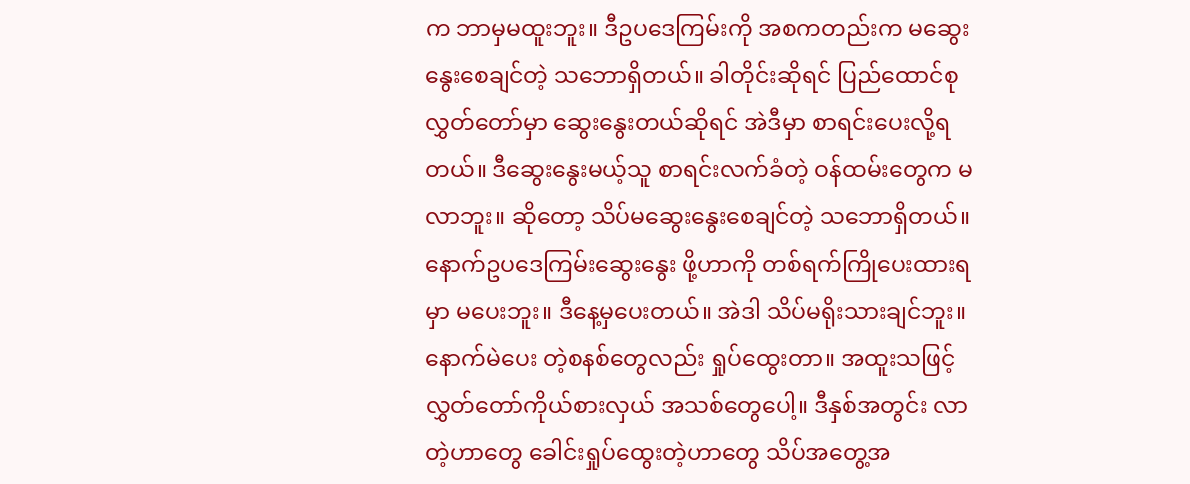က ဘာမှမထူးဘူး။ ဒီဥပဒေကြမ်းကို အစကတည်းက မဆွေးနွေးစေချင်တဲ့ သဘောရှိတယ်။ ခါတိုင်းဆိုရင် ပြည်ထောင်စုလွှတ်တော်မှာ ဆွေးနွေးတယ်ဆိုရင် အဲဒီမှာ စာရင်းပေးလို့ရတယ်။ ဒီဆွေးနွေးမယ့်သူ စာရင်းလက်ခံတဲ့ ဝန်ထမ်းတွေက မလာဘူး။ ဆိုတော့ သိပ်မဆွေးနွေးစေချင်တဲ့ သဘောရှိတယ်။ နောက်ဥပဒေကြမ်းဆွေးနွေး ဖို့ဟာကို တစ်ရက်ကြိုပေးထားရမှာ မပေးဘူး။ ဒီနေ့မှပေးတယ်။ အဲဒါ သိပ်မရိုးသားချင်ဘူး။ နောက်မဲပေး တဲ့စနစ်တွေလည်း ရှုပ်ထွေးတာ။ အထူးသဖြင့် လွှတ်တော်ကိုယ်စားလှယ် အသစ်တွေပေါ့။ ဒီနှစ်အတွင်း လာတဲ့ဟာတွေ ခေါင်းရှုပ်ထွေးတဲ့ဟာတွေ သိပ်အတွေ့အ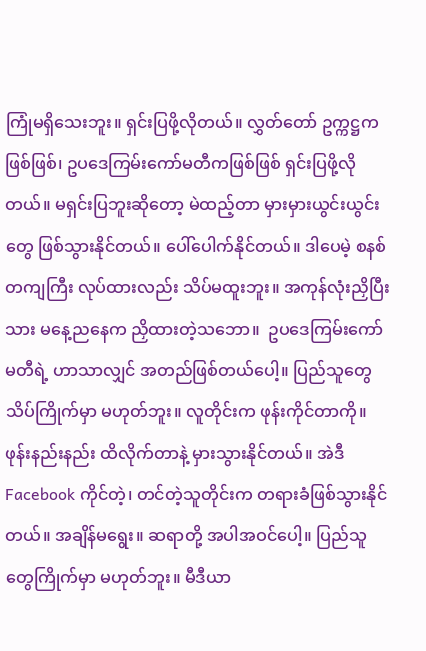ကြုံမရှိသေးဘူး။ ရှင်းပြဖို့လိုတယ်။ လွှတ်တော် ဥက္ကဋ္ဌကဖြစ်ဖြစ်၊ ဥပဒေကြမ်းကော်မတီကဖြစ်ဖြစ် ရှင်းပြဖို့လိုတယ်။ မရှင်းပြဘူးဆိုတော့ မဲထည့်တာ မှားမှားယွင်းယွင်းတွေ ဖြစ်သွားနိုင်တယ်။ ပေါ်ပေါက်နိုင်တယ်။ ဒါပေမဲ့ စနစ်တကျကြီး လုပ်ထားလည်း သိပ်မထူးဘူး။ အကုန်လုံးညှိပြီးသား မနေ့ညနေက ညှိထားတဲ့သဘော။  ဥပဒေကြမ်းကော်မတီရဲ့ ဟာသာလျှင် အတည်ဖြစ်တယ်ပေါ့။ ပြည်သူတွေ သိပ်ကြိုက်မှာ မဟုတ်ဘူး။ လူတိုင်းက ဖုန်းကိုင်တာကို။ ဖုန်းနည်းနည်း ထိလိုက်တာနဲ့ မှားသွားနိုင်တယ်။ အဲဒီ Facebook ကိုင်တဲ့၊ တင်တဲ့သူတိုင်းက တရားခံဖြစ်သွားနိုင်တယ်။ အချိန်မရွေး။ ဆရာတို့ အပါအဝင်ပေါ့။ ပြည်သူတွေကြိုက်မှာ မဟုတ်ဘူး။ မီဒီယာ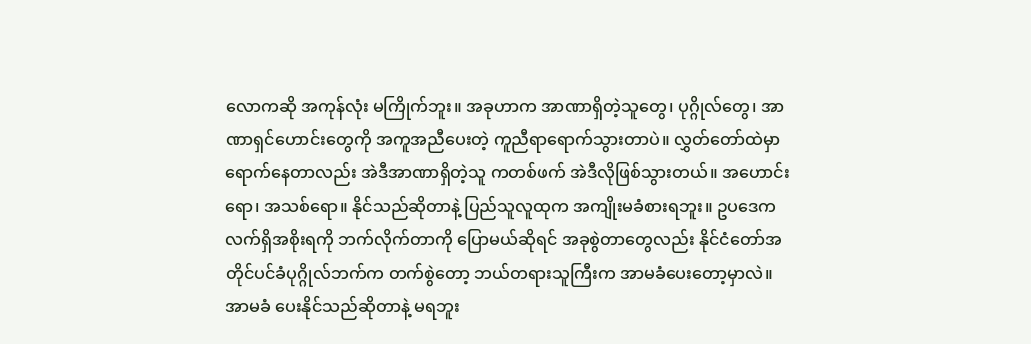လောကဆို အကုန်လုံး မကြိုက်ဘူး။ အခုဟာက အာဏာရှိတဲ့သူတွေ၊ ပုဂ္ဂိုလ်တွေ၊ အာဏာရှင်ဟောင်းတွေကို အကူအညီပေးတဲ့ ကူညီရာရောက်သွားတာပဲ။ လွှတ်တော်ထဲမှာ ရောက်နေတာလည်း အဲဒီအာဏာရှိတဲ့သူ ကတစ်ဖက် အဲဒီလိုဖြစ်သွားတယ်။ အဟောင်းရော၊ အသစ်ရော။ နိုင်သည်ဆိုတာနဲ့ ပြည်သူလူထုက အကျိုးမခံစားရဘူး။ ဥပဒေက လက်ရှိအစိုးရကို ဘက်လိုက်တာကို ပြောမယ်ဆိုရင် အခုစွဲတာတွေလည်း နိုင်ငံတော်အတိုင်ပင်ခံပုဂ္ဂိုလ်ဘက်က တက်စွဲတော့ ဘယ်တရားသူကြီးက အာမခံပေးတော့မှာလဲ။ အာမခံ ပေးနိုင်သည်ဆိုတာနဲ့ မရဘူး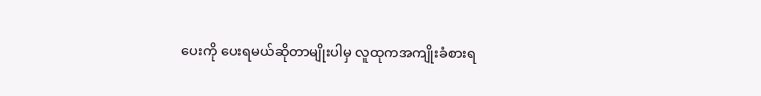ပေးကို ပေးရမယ်ဆိုတာမျိုးပါမှ လူထုကအကျိုးခံစားရ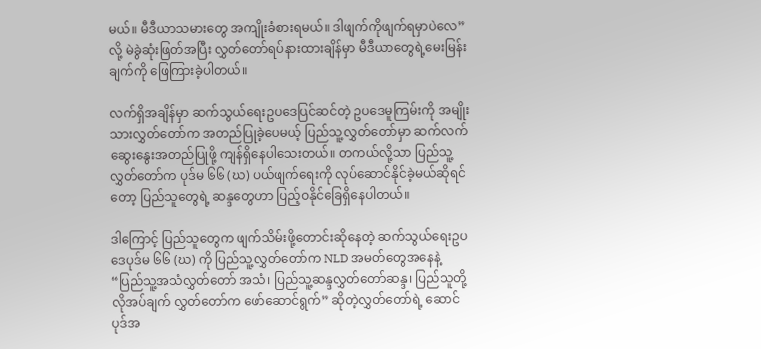မယ်။ မီဒီယာသမားတွေ အကျိုးခံစားရမယ်။ ဒါဖျက်ကိုဖျက်ရမှာပဲလေ” လို့ မဲခွဲဆုံးဖြတ်အပြီး လွှတ်တော်ရပ်နားထားချိန်မှာ မီဒီယာတွေရဲ့မေးမြန်းချက်ကို ဖြေကြားခဲ့ပါတယ်။

လက်ရှိအချိန်မှာ ဆက်သွယ်ရေးဥပဒေပြင်ဆင်တဲ့ ဥပဒေမူကြမ်းကို အမျိုးသားလွှတ်တော်က အတည်ပြုခဲ့ပေမယ့် ပြည်သူ့လွှတ်တော်မှာ ဆက်လက်ဆွေးနွေးအတည်ပြုဖို့ ကျန်ရှိနေပါသေးတယ်။ တကယ်လို့သာ ပြည်သူ့လွှတ်တော်က ပုဒ်မ ၆၆ (ဃ) ပယ်ဖျက်ရေးကို လုပ်ဆောင်နိုင်ခဲ့မယ်ဆိုရင်တော့ ပြည်သူတွေရဲ့ ဆန္ဒတွေဟာ ပြည့်ဝနိုင်ခြေရှိနေပါတယ်။

ဒါကြောင့် ပြည်သူတွေက ဖျက်သိမ်းဖို့တောင်းဆိုနေတဲ့ ဆက်သွယ်ရေးဥပဒေပုဒ်မ ၆၆ (ဃ) ကို ပြည်သူ့လွှတ်တော်က NLD အမတ်တွေအနေနဲ့  “ပြည်သူ့အသံလွှတ်တော် အသံ၊ ပြည်သူ့ဆန္ဒလွှတ်တော်ဆန္ဒ၊ ပြည်သူတို့ လိုအပ်ချက် လွှတ်တော်က ဖော်ဆောင်ရွက်” ဆိုတဲ့လွှတ်တော်ရဲ့ ဆောင်ပုဒ်အ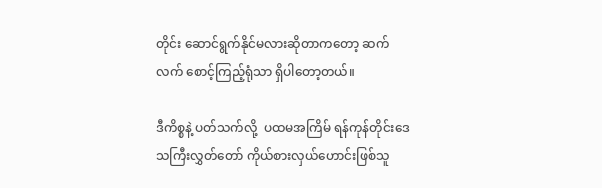တိုင်း ဆောင်ရွက်နိုင်မလားဆိုတာကတော့ ဆက်လက် စောင့်ကြည့်ရုံသာ ရှိပါတော့တယ်။

ဒီကိစ္စနဲ့ ပတ်သက်လို့  ပထမအကြိမ် ရန်ကုန်တိုင်းဒေသကြီးလွှတ်တော် ကိုယ်စားလှယ်ဟောင်းဖြစ်သူ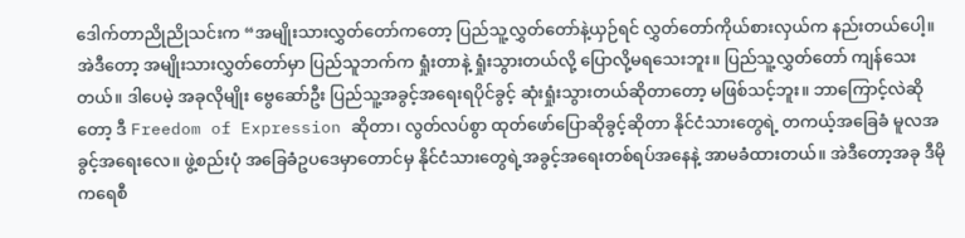ဒေါက်တာညိုညိုသင်းက “အမျိုးသားလွှတ်တော်ကတော့ ပြည်သူ့လွှတ်တော်နဲ့ယှဉ်ရင် လွှတ်တော်ကိုယ်စားလှယ်က နည်းတယ်ပေါ့။ အဲဒီတော့ အမျိုးသားလွှတ်တော်မှာ ပြည်သူဘက်က ရှုံးတာနဲ့ ရှုံးသွားတယ်လို့ ပြောလို့မရသေးဘူး။ ပြည်သူ့လွှတ်တော် ကျန်သေးတယ်။ ဒါပေမဲ့ အခုလိုမျိုး ဗွေဆော်ဦး ပြည်သူ့အခွင့်အရေးရပိုင်ခွင့် ဆုံးရှုံးသွားတယ်ဆိုတာတော့ မဖြစ်သင့်ဘူး။ ဘာကြောင့်လဲဆိုတော့ ဒီ Freedom of Expression ဆိုတာ၊ လွတ်လပ်စွာ ထုတ်ဖော်ပြောဆိုခွင့်ဆိုတာ နိုင်ငံသားတွေရဲ့ တကယ့်အခြေခံ မူလအခွင့်အရေးလေ။ ဖွဲ့စည်းပုံ အခြေခံဥပဒေမှာတောင်မှ နိုင်ငံသားတွေရဲ့အခွင့်အရေးတစ်ရပ်အနေနဲ့ အာမခံထားတယ်။ အဲဒီတော့အခု ဒီမိုကရေစီ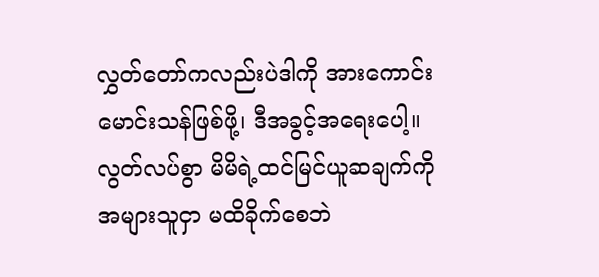လွှတ်တော်ကလည်းပဲဒါကို အားကောင်းမောင်းသန်ဖြစ်ဖို့၊ ဒီအခွင့်အရေးပေါ့။ လွတ်လပ်စွာ မိမိရဲ့ထင်မြင်ယူဆချက်ကို အများသူငှာ မထိခိုက်စေဘဲ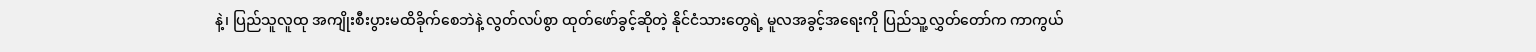နဲ့၊ ပြည်သူလူထု အကျိုးစီးပွားမထိခိုက်စေဘဲနဲ့ လွတ်လပ်စွာ ထုတ်ဖော်ခွင့်ဆိုတဲ့ နိုင်ငံသားတွေရဲ့ မူလအခွင့်အရေးကို ပြည်သူ့လွှတ်တော်က ကာကွယ်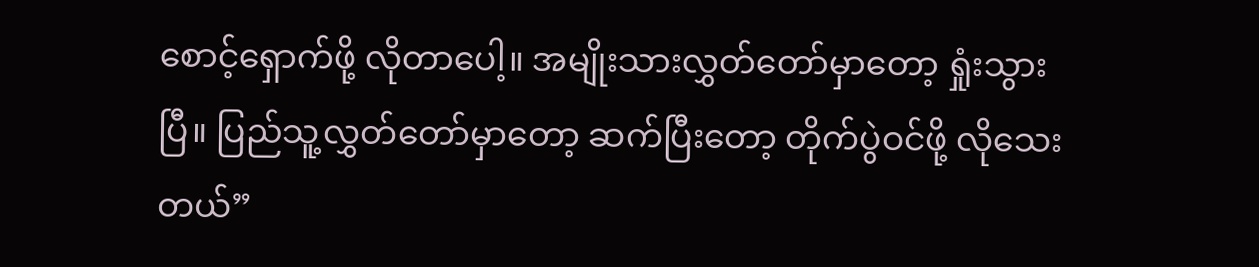စောင့်ရှောက်ဖို့ လိုတာပေါ့။ အမျိုးသားလွှတ်တော်မှာတော့ ရှုံးသွားပြီ။ ပြည်သူ့လွှတ်တော်မှာတော့ ဆက်ပြီးတော့ တိုက်ပွဲဝင်ဖို့ လိုသေးတယ်”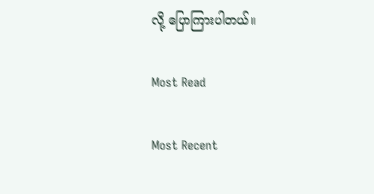လို့ ပြောကြားပါတယ်။

Most Read

Most Recent